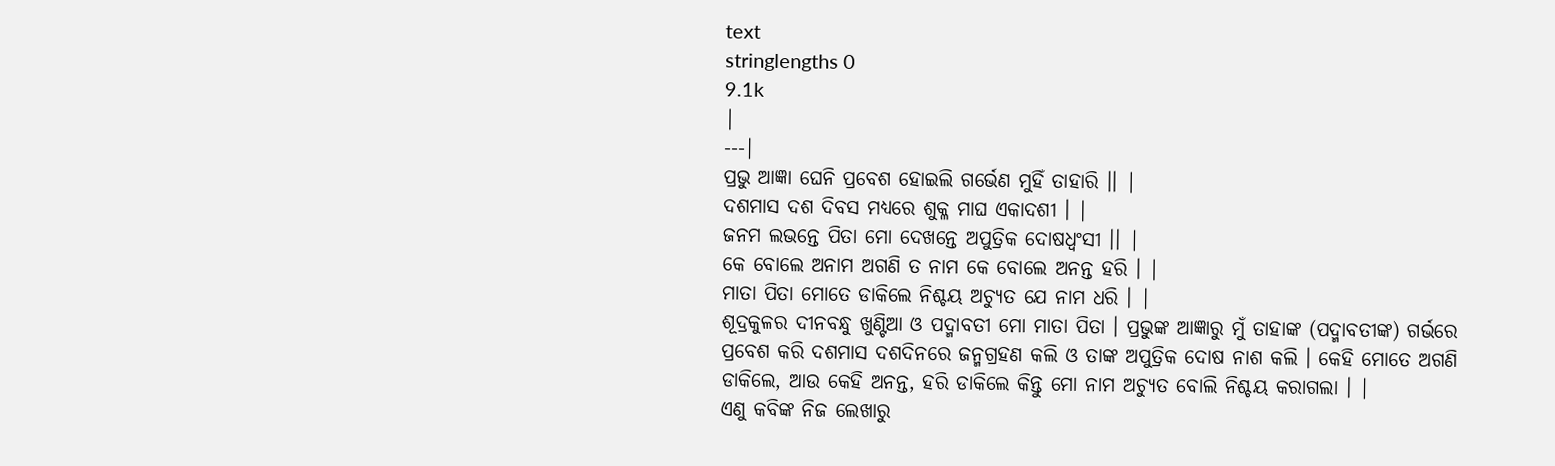text
stringlengths 0
9.1k
|
---|
ପ୍ରଭୁ ଆଜ୍ଞା ଘେନି ପ୍ରବେଶ ହୋଇଲି ଗର୍ଭେଣ ମୁହିଁ ତାହାରି ।। |
ଦଶମାସ ଦଶ ଦିବସ ମଧ୍ୟରେ ଶୁକ୍ଳ ମାଘ ଏକାଦଶୀ । |
ଜନମ ଲଭନ୍ତେ ପିତା ମୋ ଦେଖନ୍ତେ ଅପୁତ୍ରିକ ଦୋଷଧ୍ୱଂସୀ ।। |
କେ ବୋଲେ ଅନାମ ଅଗଣି ତ ନାମ କେ ବୋଲେ ଅନନ୍ତ ହରି । |
ମାତା ପିତା ମୋତେ ଡାକିଲେ ନିଶ୍ଚୟ ଅଚ୍ୟୁତ ଯେ ନାମ ଧରି । |
ଶୂଦ୍ରକୁଳର ଦୀନବନ୍ଧୁ ଖୁଣ୍ଟିଆ ଓ ପଦ୍ମାବତୀ ମୋ ମାତା ପିତା । ପ୍ରଭୁଙ୍କ ଆଜ୍ଞାରୁ ମୁଁ ତାହାଙ୍କ (ପଦ୍ମାବତୀଙ୍କ) ଗର୍ଭରେ ପ୍ରବେଶ କରି ଦଶମାସ ଦଶଦିନରେ ଜନ୍ମଗ୍ରହଣ କଲି ଓ ତାଙ୍କ ଅପୁତ୍ରିକ ଦୋଷ ନାଶ କଲି । କେହି ମୋତେ ଅଗଣି ଡାକିଲେ, ଆଉ କେହି ଅନନ୍ତ, ହରି ଡାକିଲେ କିନ୍ତୁ ମୋ ନାମ ଅଚ୍ୟୁତ ବୋଲି ନିଶ୍ଚୟ କରାଗଲା । |
ଏଣୁ କବିଙ୍କ ନିଜ ଲେଖାରୁ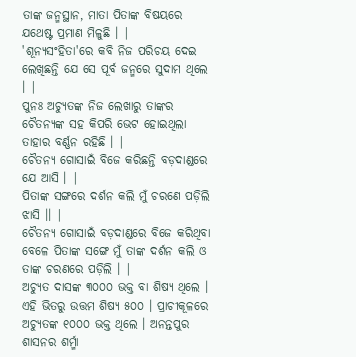ତାଙ୍କ ଜନ୍ମସ୍ଥାନ, ମାତା ପିତାଙ୍କ ବିଷୟରେ ଯଥେଷ୍ଟ ପ୍ରମାଣ ମିଳୁଛି । |
'ଶୂନ୍ୟସଂହିତା'ରେ କବି ନିଜ ପରିଚୟ ଦେଇ ଲେଖିଛନ୍ତି ଯେ ସେ ପୂର୍ବ ଜନ୍ମରେ ସୁଦାମ ଥିଲେ । |
ପୁନଃ ଅଚ୍ୟୁତଙ୍କ ନିଜ ଲେଖାରୁ ତାଙ୍କର ଚୈତନ୍ୟଙ୍କ ସହ କିପରି ଭେଟ ହୋଇଥିଲା ତାହାର ବର୍ଣ୍ଣନ ରହିଛି । |
ଚୈତନ୍ୟ ଗୋସାଇଁ ବିଜେ କରିଛନ୍ତି ବଡ଼ଦାଣ୍ଡରେ ଯେ ଆସି । |
ପିତାଙ୍କ ସଙ୍ଗରେ ଦର୍ଶନ କଲି ମୁଁ ଚରଣେ ପଡ଼ିଲି ଝାସି ।। |
ଚୈତନ୍ୟ ଗୋସାଇଁ ବଡ଼ଦାଣ୍ଡରେ ବିଜେ କରିଥିବା ବେଳେ ପିତାଙ୍କ ସଙ୍ଗେ ମୁଁ ତାଙ୍କ ଦର୍ଶନ କଲି ଓ ତାଙ୍କ ଚରଣରେ ପଡ଼ିଲି । |
ଅଚ୍ୟୁତ ଦାସଙ୍କ ୩୦୦୦ ଭକ୍ତ ବା ଶିଷ୍ୟ ଥିଲେ । ଏହି ଭିତରୁ ଉତ୍ତମ ଶିଷ୍ୟ ୫୦୦ । ପ୍ରାଚୀକୂଳରେ ଅଚ୍ୟୁତଙ୍କ ୧୦୦୦ ଭକ୍ତ ଥିଲେ । ଅନନ୍ତପୁର ଶାସନର ଶର୍ମ୍ମା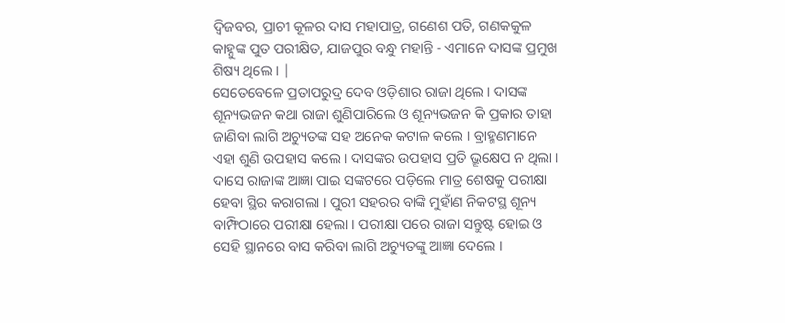ଦ୍ୱିଜବର, ପ୍ରାଚୀ କୂଳର ଦାସ ମହାପାତ୍ର, ଗଣେଶ ପତି, ଗଣକକୁଳ କାହ୍ନୁଙ୍କ ପୁତ ପରୀକ୍ଷିତ, ଯାଜପୁର ବନ୍ଧୁ ମହାନ୍ତି - ଏମାନେ ଦାସଙ୍କ ପ୍ରମୁଖ ଶିଷ୍ୟ ଥିଲେ । |
ସେତେବେଳେ ପ୍ରତାପରୁଦ୍ର ଦେବ ଓଡ଼ିଶାର ରାଜା ଥିଲେ । ଦାସଙ୍କ ଶୂନ୍ୟଭଜନ କଥା ରାଜା ଶୁଣିପାରିଲେ ଓ ଶୂନ୍ୟଭଜନ କି ପ୍ରକାର ତାହା ଜାଣିବା ଲାଗି ଅଚ୍ୟୁତଙ୍କ ସହ ଅନେକ କଟାଳ କଲେ । ବ୍ରାହ୍ମଣମାନେ ଏହା ଶୁଣି ଉପହାସ କଲେ । ଦାସଙ୍କର ଉପହାସ ପ୍ରତି ଭ୍ରୂକ୍ଷେପ ନ ଥିଲା । ଦାସେ ରାଜାଙ୍କ ଆଜ୍ଞା ପାଇ ସଙ୍କଟରେ ପଡ଼ିଲେ ମାତ୍ର ଶେଷକୁ ପରୀକ୍ଷା ହେବା ସ୍ଥିର କରାଗଲା । ପୁରୀ ସହରର ବାଙ୍କି ମୁହାଁଣ ନିକଟସ୍ଥ ଶୂନ୍ୟ ବାମ୍ଫିଠାରେ ପରୀକ୍ଷା ହେଲା । ପରୀକ୍ଷା ପରେ ରାଜା ସନ୍ତୁଷ୍ଟ ହୋଇ ଓ ସେହି ସ୍ଥାନରେ ବାସ କରିବା ଲାଗି ଅଚ୍ୟୁତଙ୍କୁ ଆଜ୍ଞା ଦେଲେ ।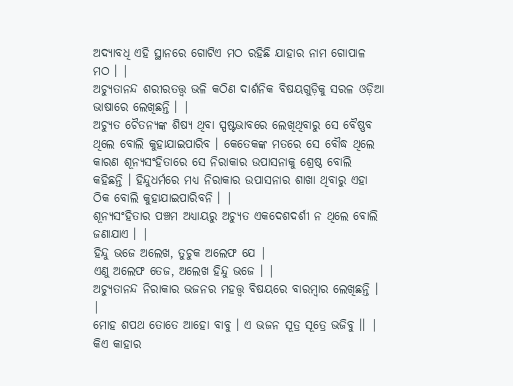ଅଦ୍ୟାବଧି ଏହି ସ୍ଥାନରେ ଗୋଟିଏ ମଠ ରହିଛି ଯାହାର ନାମ ଗୋପାଳ ମଠ । |
ଅଚ୍ୟୁତାନନ୍ଦ ଶରୀରତତ୍ତ୍ୱ ଭଳି କଠିଣ ଦାର୍ଶନିକ ବିଷୟଗୁଡ଼ିକୁ ସରଳ ଓଡ଼ିଆ ଭାଷାରେ ଲେଖିଛନ୍ତି । |
ଅଚ୍ୟୁତ ଚୈତନ୍ୟଙ୍କ ଶିଷ୍ୟ ଥିବା ସ୍ପଷ୍ଟଭାବରେ ଲେଖିଥିବାରୁ ସେ ବୈଷ୍ଣବ ଥିଲେ ବୋଲି କୁହାଯାଇପାରିବ । କେତେକଙ୍କ ମତରେ ସେ ବୌଦ୍ଧ ଥିଲେ କାରଣ ଶୂନ୍ୟସଂହିତାରେ ସେ ନିରାକାର ଉପାସନାକୁ ଶ୍ରେଷ୍ଠ ବୋଲି କହିଛନ୍ତି । ହିନ୍ଦୁଧର୍ମରେ ମଧ୍ୟ ନିରାକାର ଉପାସନାର ଶାଖା ଥିବାରୁ ଏହା ଠିକ ବୋଲି କୁହାଯାଇପାରିବନି । |
ଶୂନ୍ୟସଂହିତାର ପଞ୍ଚମ ଅଧ୍ୟାୟରୁ ଅଚ୍ୟୁତ ଏକଦେଶଦର୍ଶୀ ନ ଥିଲେ ବୋଲି ଜଣାଯାଏ । |
ହିନ୍ଦୁ ଭଜେ ଅଲେଖ, ତୁଚୁକ ଅଲେଫ ଯେ |
ଏଣୁ ଅଲେଫ ତେଜ, ଅଲେଖ ହିନ୍ଦୁ ଭଜେ । |
ଅଚ୍ୟୁତାନନ୍ଦ ନିରାକାର ଭଜନର ମହତ୍ତ୍ୱ ବିଷୟରେ ବାରମ୍ବାର ଲେଖିଛନ୍ତି । |
ମୋହ ଶପଥ ତୋତେ ଆହୋ ବାବୁ । ଏ ଭଜନ ସୂତ୍ର ସୂତ୍ରେ ଭଜିବୁ ।। |
କିଏ କାହାର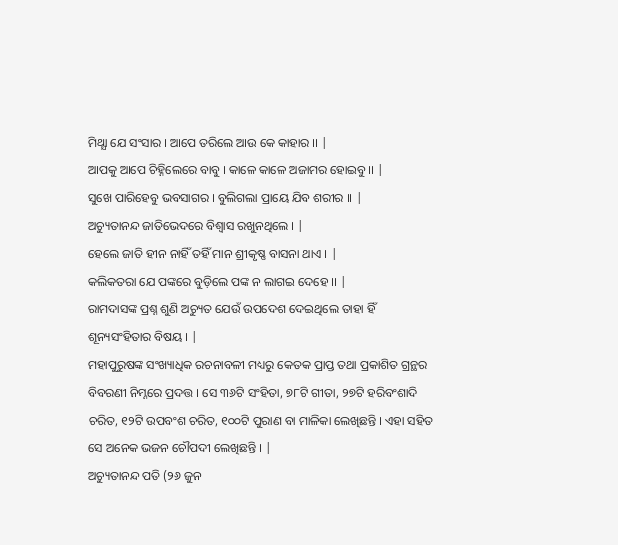ମିଥ୍ଯା ଯେ ସଂସାର । ଆପେ ତରିଲେ ଆଉ କେ କାହାର ।। |
ଆପକୁ ଆପେ ଚିହ୍ନିଲେରେ ବାବୁ । କାଳେ କାଳେ ଅଜାମର ହୋଇବୁ ।। |
ସୁଖେ ପାରିହେବୁ ଭବସାଗର । ବୁଲିଗଲା ପ୍ରାୟେ ଯିବ ଶରୀର ।। |
ଅଚ୍ୟୁତାନନ୍ଦ ଜାତିଭେଦରେ ବିଶ୍ୱାସ ରଖୁନଥିଲେ । |
ହେଲେ ଜାତି ହୀନ ନାହିଁ ତହିଁ ମାନ ଶ୍ରୀକୃଷ୍ଣ ବାସନା ଥାଏ । |
କଲିକତରା ଯେ ପଙ୍କରେ ବୁଡ଼ିଲେ ପଙ୍କ ନ ଲାଗଇ ଦେହେ ।। |
ରାମଦାସଙ୍କ ପ୍ରଶ୍ନ ଶୁଣି ଅଚ୍ୟୁତ ଯେଉଁ ଉପଦେଶ ଦେଇଥିଲେ ତାହା ହିଁ ଶୂନ୍ୟସଂହିତାର ବିଷୟ । |
ମହାପୁରୁଷଙ୍କ ସଂଖ୍ୟାଧିକ ରଚନାବଳୀ ମଧ୍ୟରୁ କେତକ ପ୍ରାପ୍ତ ତଥା ପ୍ରକାଶିତ ଗ୍ରନ୍ଥର ବିବରଣୀ ନିମ୍ନରେ ପ୍ରଦତ୍ତ । ସେ ୩୬ଟି ସଂହିତା, ୭୮ଟି ଗୀତା, ୨୭ଟି ହରିବଂଶାଦି ଚରିତ, ୧୨ଟି ଉପବଂଶ ଚରିତ, ୧୦୦ଟି ପୁରାଣ ବା ମାଳିକା ଲେଖିଛନ୍ତି । ଏହା ସହିତ ସେ ଅନେକ ଭଜନ ଚୌପଦୀ ଲେଖିଛନ୍ତି । |
ଅଚ୍ୟୁତାନନ୍ଦ ପତି (୨୬ ଜୁନ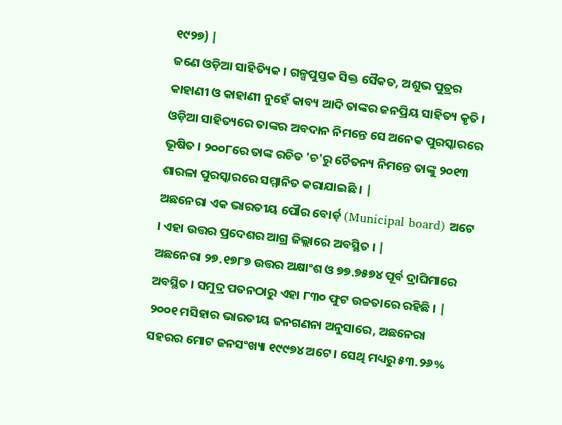୧୯୨୭) |
ଜଣେ ଓଡ଼ିଆ ସାହିତ୍ୟିକ । ଗଳ୍ପପୁସ୍ତକ ସିକ୍ତ ସୈକତ, ଅଶୁଭ ପୁତ୍ରର କାହାଣୀ ଓ କାହାଣୀ ନୁହେଁ କାବ୍ୟ ଆଦି ତାଙ୍କର ଜନପ୍ରିୟ ସାହିତ୍ୟ କୃତି । ଓଡ଼ିଆ ସାହିତ୍ୟରେ ତାଙ୍କର ଅବଦାନ ନିମନ୍ତେ ସେ ଅନେକ ପୁରସ୍କାରରେ ଭୂଷିତ । ୨୦୦୮ରେ ତାଙ୍କ ରଚିତ 'ଚ'ରୁ ଚୈତନ୍ୟ ନିମନ୍ତେ ତାଙ୍କୁ ୨୦୧୩ ଶାରଳା ପୁରସ୍କାରରେ ସମ୍ମାନିତ କରାଯାଇଛି । |
ଅଛନେରା ଏକ ଭାରତୀୟ ପୌର ବୋର୍ଡ଼ (Municipal board) ଅଟେ । ଏହା ଉତ୍ତର ପ୍ରଦେଶର ଆଗ୍ର ଜିଲ୍ଲାରେ ଅବସ୍ଥିତ । |
ଅଛନେରା ୨୭.୧୭୮୭ ଉତ୍ତର ଅକ୍ଷାଂଶ ଓ ୭୭.୭୫୭୪ ପୂର୍ବ ଦ୍ରାଘିମାରେ ଅବସ୍ଥିତ । ସମୁଦ୍ର ପତନଠାରୁ ଏହା ୮୩୦ ଫୁଟ ଉଚ୍ଚତାରେ ରହିଛି । |
୨୦୦୧ ମସିହାର ଭାରତୀୟ ଜନଗଣନା ଅନୁସାରେ, ଅଛନେରା ସହରର ମୋଟ ଜନସଂଖ୍ୟା ୧୯୯୭୪ ଅଟେ । ସେଥି ମଧ୍ୟରୁ ୫୩.୨୬%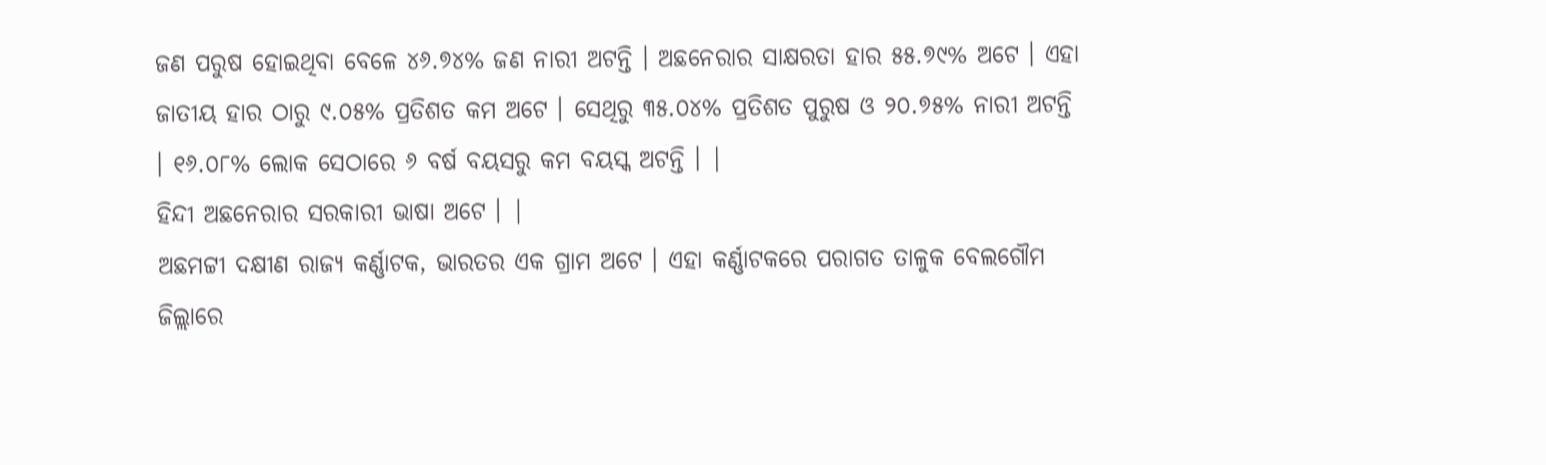ଜଣ ପରୁଷ ହୋଇଥିବା ବେଳେ ୪୬.୭୪% ଜଣ ନାରୀ ଅଟନ୍ତି । ଅଛନେରାର ସାକ୍ଷରତା ହାର ୫୫.୭୯% ଅଟେ । ଏହା ଜାତୀୟ ହାର ଠାରୁ ୯.୦୫% ପ୍ରତିଶତ କମ ଅଟେ । ସେଥିରୁ ୩୫.୦୪% ପ୍ରତିଶତ ପୁରୁଷ ଓ ୨୦.୭୫% ନାରୀ ଅଟନ୍ତି । ୧୬.୦୮% ଲୋକ ସେଠାରେ ୬ ବର୍ଷ ବୟସରୁ କମ ବୟସ୍କ ଅଟନ୍ତି । |
ହିନ୍ଦୀ ଅଛନେରାର ସରକାରୀ ଭାଷା ଅଟେ । |
ଅଛମଟ୍ଟୀ ଦକ୍ଷୀଣ ରାଜ୍ୟ କର୍ଣ୍ଣାଟକ, ଭାରତର ଏକ ଗ୍ରାମ ଅଟେ । ଏହା କର୍ଣ୍ଣାଟକରେ ପରାଗତ ତାଳୁକ ବେଲଗୌମ ଜିଲ୍ଲାରେ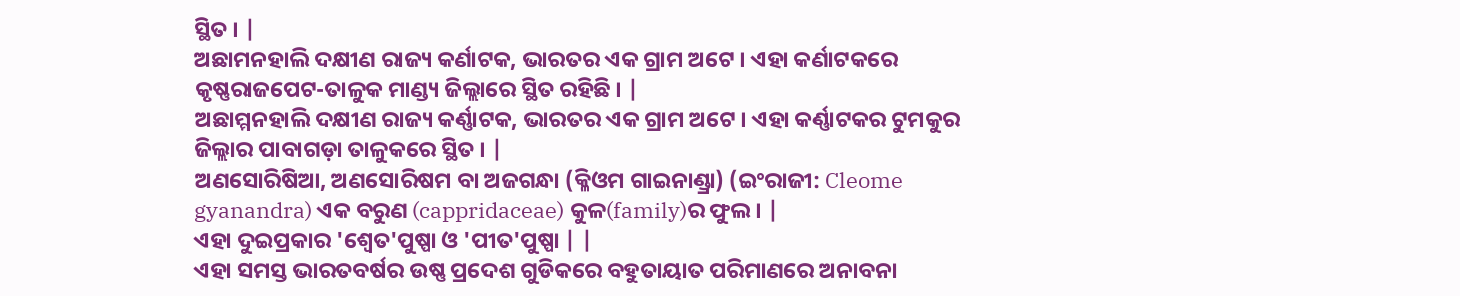ସ୍ଥିତ । |
ଅଛାମନହାଲି ଦକ୍ଷୀଣ ରାଜ୍ୟ କର୍ଣାଟକ, ଭାରତର ଏକ ଗ୍ରାମ ଅଟେ । ଏହା କର୍ଣାଟକରେ କୃଷ୍ଣରାଜପେଟ-ତାଳୁକ ମାଣ୍ଡ୍ୟ ଜିଲ୍ଲାରେ ସ୍ଥିତ ରହିଛି । |
ଅଛାମ୍ମନହାଲି ଦକ୍ଷୀଣ ରାଜ୍ୟ କର୍ଣ୍ଣାଟକ, ଭାରତର ଏକ ଗ୍ରାମ ଅଟେ । ଏହା କର୍ଣ୍ଣାଟକର ଟୁମକୁର ଜିଲ୍ଲାର ପାବାଗଡ଼ା ତାଳୁକରେ ସ୍ଥିତ । |
ଅଣସୋରିଷିଆ, ଅଣସୋରିଷମ ବା ଅଜଗନ୍ଧା (କ୍ଳିଓମ ଗାଇନାଣ୍ଡ୍ରା) (ଇଂରାଜୀ: Cleome gyanandra) ଏକ ବରୁଣ (cappridaceae) କୁଳ(family)ର ଫୁଲ । |
ଏହା ଦୁଇପ୍ରକାର 'ଶ୍ଵେତ'ପୁଷ୍ପା ଓ 'ପୀତ'ପୁଷ୍ପା | |
ଏହା ସମସ୍ତ ଭାରତବର୍ଷର ଉଷ୍ଣ ପ୍ରଦେଶ ଗୁଡିକରେ ବହୁତାୟାତ ପରିମାଣରେ ଅନାବନା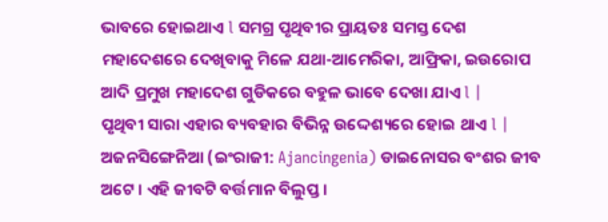ଭାବରେ ହୋଇଥାଏ l ସମଗ୍ର ପୃଥିବୀର ପ୍ରାୟତଃ ସମସ୍ତ ଦେଶ ମହାଦେଶରେ ଦେଖିବାକୁ ମିଳେ ଯଥା-ଆମେରିକା, ଆଫ୍ରିକା, ଇଉରୋପ ଆଦି ପ୍ରମୁଖ ମହାଦେଶ ଗୁଡିକରେ ବହୁଳ ଭାବେ ଦେଖା ଯାଏ l |
ପୃଥିବୀ ସାରା ଏହାର ବ୍ୟବହାର ବିଭିନ୍ନ ଉଦ୍ଦେଶ୍ୟରେ ହୋଇ ଥାଏ l |
ଅଜନସିଙ୍ଗେନିଆ (ଇଂରାଜୀ: Ajancingenia) ଡାଇନୋସର ବଂଶର ଜୀବ ଅଟେ । ଏହି ଜୀବଟି ବର୍ତ୍ତମାନ ବିଲୁପ୍ତ ।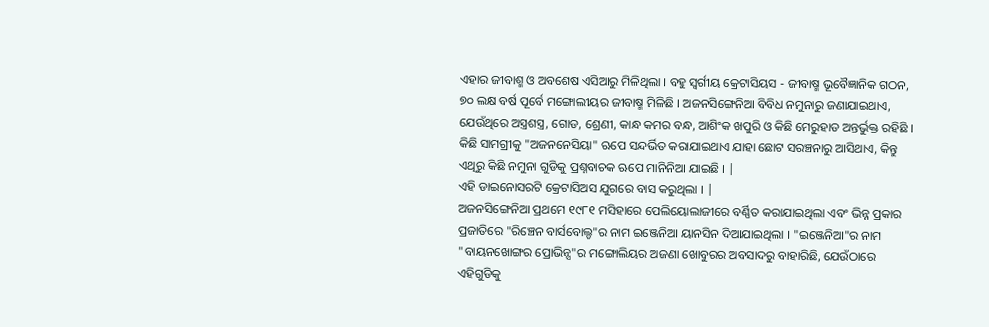ଏହାର ଜୀବାଶ୍ମ ଓ ଅବଶେଷ ଏସିଆରୁ ମିଳିଥିଲା । ବହୁ ସ୍ୱର୍ଗୀୟ କ୍ରେଟାସିୟସ - ଜୀବାଷ୍ମ ଭୂବୈଜ୍ଞାନିକ ଗଠନ, ୭୦ ଲକ୍ଷ ବର୍ଷ ପୂର୍ବେ ମଙ୍ଗୋଲୀୟର ଜୀବାଷ୍ମ ମିଳିଛି । ଅଜନସିଙ୍ଗେନିଆ ବିବିଧ ନମୁନାରୁ ଜଣାଯାଇଥାଏ, ଯେଉଁଥିରେ ଅସ୍ତ୍ରଶସ୍ତ୍ର, ଗୋଡ, ଶ୍ରେଣୀ, କାନ୍ଧ କମର ବନ୍ଧ, ଆଶିଂକ ଖପୁରି ଓ କିଛି ମେରୁହାଡ ଅନ୍ତର୍ଭୁକ୍ତ ରହିଛି । କିଛି ସାମଗ୍ରୀକୁ "ଅଜନନେସିୟା" ଋପେ ସନ୍ଦର୍ଭିତ କରାଯାଇଥାଏ ଯାହା ଛୋଟ ସରଞ୍ଚନାରୁ ଆସିଥାଏ, କିନ୍ତୁ ଏଥିରୁ କିଛି ନମୁନା ଗୁଡିକୁ ପ୍ରଶ୍ନବାଚକ ଋପେ ମାନିନିଆ ଯାଇଛି । |
ଏହି ଡାଇନୋସରଟି କ୍ରେଟାସିଅସ ଯୁଗରେ ବାସ କରୁଥିଲା । |
ଅଜନସିଙ୍ଗେନିଆ ପ୍ରଥମେ ୧୯୮୧ ମସିହାରେ ପେଲିୟୋଲାଜୀରେ ବର୍ଣ୍ଣିତ କରାଯାଇଥିଲା ଏବଂ ଭିନ୍ନ ପ୍ରକାର ପ୍ରଜାତିରେ "ରିଞ୍ଚେନ ବାର୍ସବୋଲ୍ଡ"ର ନାମ ଇଞ୍ଜେନିଆ ୟାନସିନ ଦିଆଯାଇଥିଲା । "ଇଞ୍ଜେନିଆ"ର ନାମ "ବାୟନଖୋଙ୍ଗର ପ୍ରୋଭିନ୍ସ"ର ମଙ୍ଗୋଲିୟର ଅଜଣା ଖୋବୁରର ଅବସାଦରୁ ବାହାରିଛି, ଯେଉଁଠାରେ ଏହିଗୁଡିକୁ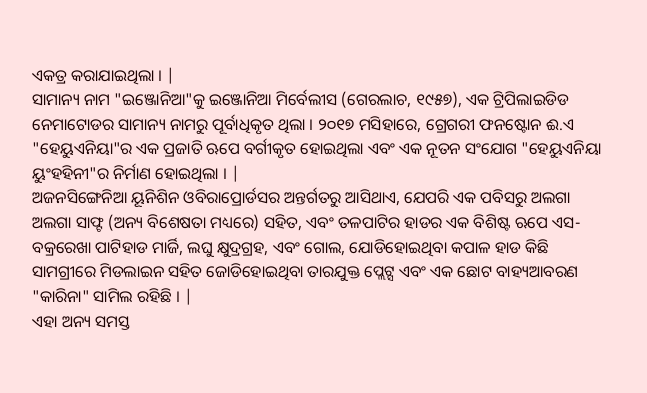ଏକତ୍ର କରାଯାଇଥିଲା । |
ସାମାନ୍ୟ ନାମ "ଇଞ୍ଜୋନିଆ"କୁ ଇଞ୍ଜୋନିଆ ମିର୍ବେଲୀସ (ଗେରଲାଚ, ୧୯୫୭), ଏକ ଟ୍ରିପିଲାଇଡିଡ ନେମାଟୋଡର ସାମାନ୍ୟ ନାମରୁ ପୂର୍ବାଧିକୃତ ଥିଲା । ୨୦୧୭ ମସିହାରେ, ଗ୍ରେଗରୀ ଫନଷ୍ଟୋନ ଈ.ଏ "ହେୟୁଏନିୟା"ର ଏକ ପ୍ରଜାତି ଋପେ ବର୍ଗୀକୃତ ହୋଇଥିଲା ଏବଂ ଏକ ନୂତନ ସଂଯୋଗ "ହେୟୁଏନିୟା ୟୁଂହହିନୀ"ର ନିର୍ମାଣ ହୋଇଥିଲା । |
ଅଜନସିଙ୍ଗେନିଆ ୟୂନିଶିନ ଓବିରାପ୍ରୋର୍ଡସର ଅନ୍ତର୍ଗତରୁ ଆସିଥାଏ, ଯେପରି ଏକ ପବିସରୁ ଅଲଗା ଅଲଗା ସାଫ୍ଟ (ଅନ୍ୟ ବିଶେଷତା ମଧ୍ୟରେ) ସହିତ, ଏବଂ ତଳପାଟିର ହାଡର ଏକ ବିଶିଷ୍ଟ ଋପେ ଏସ-ବକ୍ରରେଖା ପାଟିହାଡ ମାର୍ଜି, ଲଘୁ କ୍ଷୁଦ୍ରଗ୍ରହ, ଏବଂ ଗୋଲ, ଯୋଡିହୋଇଥିବା କପାଳ ହାଡ କିଛି ସାମଗ୍ରୀରେ ମିଡଲାଇନ ସହିତ ଜୋଡିହୋଇଥିବା ତାରଯୁକ୍ତ ପ୍ଲେଟ୍ସ ଏବଂ ଏକ ଛୋଟ ବାହ୍ୟଆବରଣ "କାରିନା" ସାମିଲ ରହିଛି । |
ଏହା ଅନ୍ୟ ସମସ୍ତ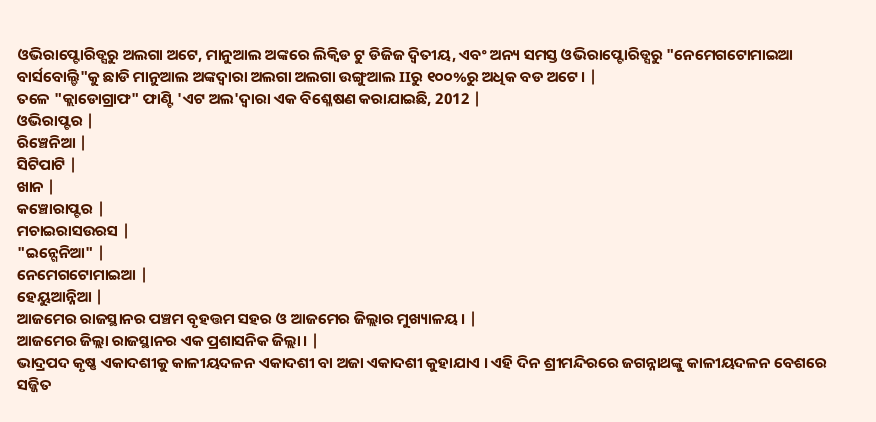ଓଭିରାପ୍ଟୋରିଡ୍ସରୁ ଅଲଗା ଅଟେ, ମାନୁଆଲ ଅଙ୍କରେ ଲିକ୍ୱିଡ ଟୁ ଡିଜିଜ ଦ୍ୱିତୀୟ, ଏବଂ ଅନ୍ୟ ସମସ୍ତ ଓଭିରାପ୍ଟୋରିଡ୍ସରୁ "ନେମେଗଟୋମାଇଆ ବାର୍ସବୋଲ୍ଡି"କୁ ଛାଡି ମାନୁଆଲ ଅଙ୍କଦ୍ୱାରା ଅଲଗା ଅଲଗା ଉଙ୍ଗୁଆଲ IIରୁ ୧୦୦%ରୁ ଅଧିକ ବଡ ଅଟେ । |
ତଳେ "କ୍ଲାଡୋଗ୍ରାଫ" ଫାଣ୍ଟି 'ଏଟ ଅଲ'ଦ୍ୱାରା ଏକ ବିଶ୍ଳେଷଣ କରାଯାଇଛି, 2012 |
ଓଭିରାପ୍ଟର |
ରିଞ୍ଚେନିଆ |
ସିଟିପାଟି |
ଖାନ |
କଞ୍ଚୋରାପ୍ଟର |
ମଚାଇରାସଉରସ |
"ଇନ୍ଗେନିଆ" |
ନେମେଗଟୋମାଇଆ |
ହେୟୁଆନ୍ନିଆ |
ଆଜମେର ରାଜସ୍ଥାନର ପଞ୍ଚମ ବୃହତ୍ତମ ସହର ଓ ଆଜମେର ଜିଲ୍ଲାର ମୁଖ୍ୟାଳୟ । |
ଆଜମେର ଜିଲ୍ଲା ରାଜସ୍ଥାନର ଏକ ପ୍ରଶାସନିକ ଜିଲ୍ଲା। |
ଭାଦ୍ରପଦ କୃଷ୍ଣ ଏକାଦଶୀକୁ କାଳୀୟଦଳନ ଏକାଦଶୀ ବା ଅଜା ଏକାଦଶୀ କୁହାଯାଏ । ଏହି ଦିନ ଶ୍ରୀମନ୍ଦିରରେ ଜଗନ୍ନାଥଙ୍କୁ କାଳୀୟଦଳନ ବେଶରେ ସଜ୍ଜିତ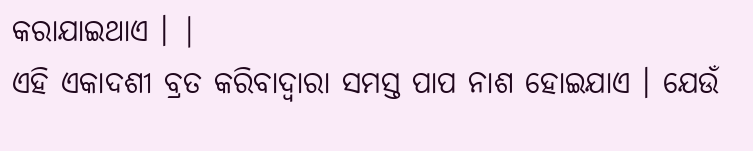କରାଯାଇଥାଏ । |
ଏହି ଏକାଦଶୀ ବ୍ରତ କରିବାଦ୍ୱାରା ସମସ୍ତ ପାପ ନାଶ ହୋଇଯାଏ । ଯେଉଁ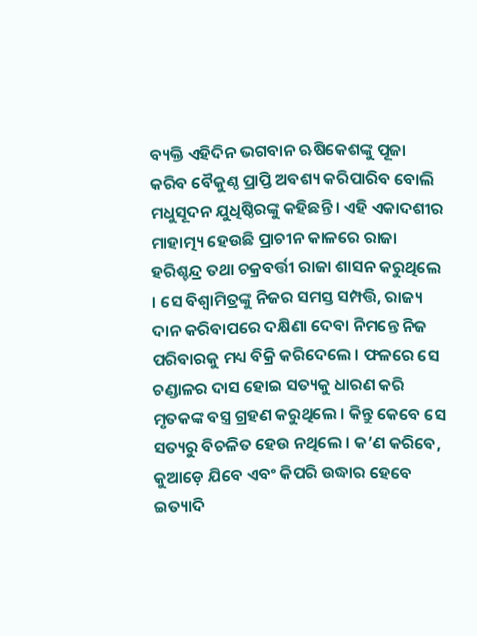ବ୍ୟକ୍ତି ଏହିଦିନ ଭଗବାନ ଋଷିକେଶଙ୍କୁ ପୂଜା କରିବ ବୈକୁଣ୍ଠ ପ୍ରାପ୍ତି ଅବଶ୍ୟ କରିପାରିବ ବୋଲି ମଧୁସୂଦନ ଯୁଧିଷ୍ଠିରଙ୍କୁ କହିଛନ୍ତି । ଏହି ଏକାଦଶୀର ମାହାତ୍ମ୍ୟ ହେଉଛି ପ୍ରାଚୀନ କାଳରେ ରାଜା ହରିଶ୍ଚନ୍ଦ୍ର ତଥା ଚକ୍ରବର୍ତ୍ତୀ ରାଜା ଶାସନ କରୁଥିଲେ । ସେ ବିଶ୍ଵାମିତ୍ରଙ୍କୁ ନିଜର ସମସ୍ତ ସମ୍ପତ୍ତି, ରାଜ୍ୟ ଦାନ କରିବାପରେ ଦକ୍ଷିଣା ଦେବା ନିମନ୍ତେ ନିଜ ପରିବାରକୁ ମଧ୍ୟ ବିକ୍ରି କରିଦେଲେ । ଫଳରେ ସେ ଚଣ୍ଡାଳର ଦାସ ହୋଇ ସତ୍ୟକୁ ଧାରଣ କରି ମୃତକଙ୍କ ବସ୍ତ୍ର ଗ୍ରହଣ କରୁଥିଲେ । କିନ୍ତୁ କେବେ ସେ ସତ୍ୟରୁ ବିଚଳିତ ହେଉ ନଥିଲେ । କ’ଣ କରିବେ, କୁଆଡ଼େ ଯିବେ ଏବଂ କିପରି ଉଦ୍ଧାର ହେବେ ଇତ୍ୟାଦି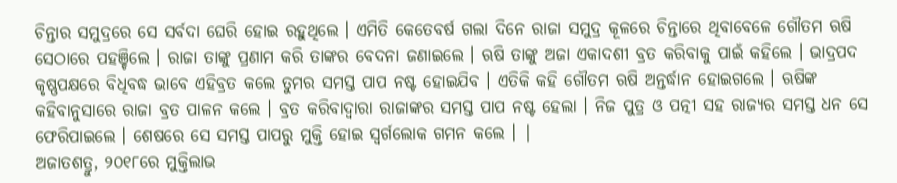ଚିନ୍ତାର ସମୁଦ୍ରରେ ସେ ସର୍ବଦା ଘେରି ହୋଇ ରହୁଥିଲେ । ଏମିତି କେତେବର୍ଷ ଗଲା ଦିନେ ରାଜା ସମୁଦ୍ର କୂଳରେ ଚିନ୍ତାରେ ଥିବାବେଳେ ଗୌତମ ଋଷି ସେଠାରେ ପହଞ୍ଚିଲେ । ରାଜା ତାଙ୍କୁ ପ୍ରଣାମ କରି ତାଙ୍କର ବେଦନା ଜଣାଇଲେ । ଋଷି ତାଙ୍କୁ ଅଜା ଏକାଦଶୀ ବ୍ରତ କରିବାକୁ ପାଇଁ କହିଲେ । ଭାଦ୍ରପଦ କୃଷ୍ଣପକ୍ଷରେ ବିଧିବଦ୍ଧ ଭାବେ ଏହିବ୍ରତ କଲେ ତୁମର ସମସ୍ତ ପାପ ନଷ୍ଟ ହୋଇଯିବ । ଏତିକି କହି ଗୌତମ ଋଷି ଅନ୍ତର୍ଦ୍ଧାନ ହୋଇଗଲେ । ଋଷିଙ୍କ କହିବାନୁସାରେ ରାଜା ବ୍ରତ ପାଳନ କଲେ । ବ୍ରତ କରିବାଦ୍ୱାରା ରାଜାଙ୍କର ସମସ୍ତ ପାପ ନଷ୍ଟ ହେଲା । ନିଜ ପୁତ୍ର ଓ ପତ୍ନୀ ସହ ରାଜ୍ୟର ସମସ୍ତ ଧନ ସେ ଫେରିପାଇଲେ । ଶେଷରେ ସେ ସମସ୍ତ ପାପରୁ ମୁକ୍ତି ହୋଇ ସ୍ୱର୍ଗଲୋକ ଗମନ କଲେ । |
ଅଜାତଶତ୍ରୁ, ୨୦୧୮ରେ ମୁକ୍ତିଲାଭ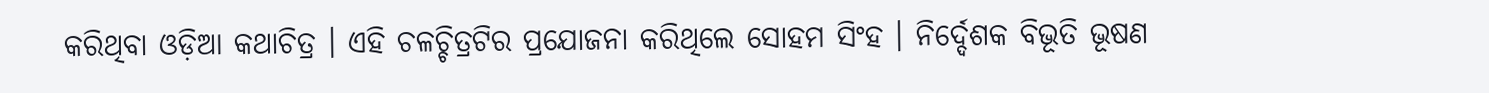କରିଥିବା ଓଡ଼ିଆ କଥାଚିତ୍ର । ଏହି ଚଳଚ୍ଚିତ୍ରଟିର ପ୍ରଯୋଜନା କରିଥିଲେ ସୋହମ ସିଂହ । ନିର୍ଦ୍ଦେଶକ ବିଭୂତି ଭୂଷଣ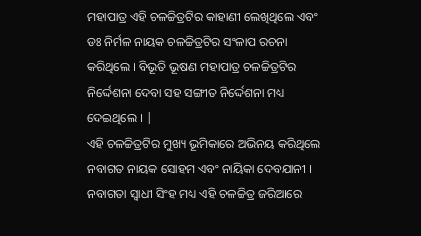ମହାପାତ୍ର ଏହି ଚଳଚ୍ଚିତ୍ରଟିର କାହାଣୀ ଲେଖିଥିଲେ ଏବଂ ଡଃ ନିର୍ମଳ ନାୟକ ଚଳଚ୍ଚିତ୍ରଟିର ସଂଳାପ ରଚନା କରିଥିଲେ । ବିଭୂତି ଭୂଷଣ ମହାପାତ୍ର ଚଳଚ୍ଚିତ୍ରଟିର ନିର୍ଦ୍ଦେଶନା ଦେବା ସହ ସଙ୍ଗୀତ ନିର୍ଦ୍ଦେଶନା ମଧ୍ୟ ଦେଇଥିଲେ । |
ଏହି ଚଳଚ୍ଚିତ୍ରଟିର ମୁଖ୍ୟ ଭୂମିକାରେ ଅଭିନୟ କରିଥିଲେ ନବାଗତ ନାୟକ ସୋହମ ଏବଂ ନାୟିକା ଦେବଯାନୀ । ନବାଗତା ସ୍ୱାଧୀ ସିଂହ ମଧ୍ୟ ଏହି ଚଳଚ୍ଚିତ୍ର ଜରିଆରେ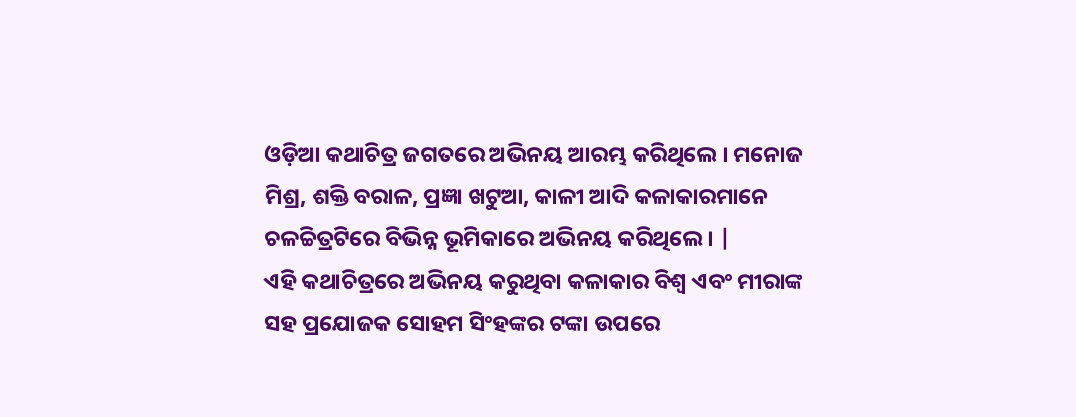ଓଡ଼ିଆ କଥାଚିତ୍ର ଜଗତରେ ଅଭିନୟ ଆରମ୍ଭ କରିଥିଲେ । ମନୋଜ ମିଶ୍ର, ଶକ୍ତି ବରାଳ, ପ୍ରଜ୍ଞା ଖଟୁଆ, କାଳୀ ଆଦି କଳାକାରମାନେ ଚଳଚ୍ଚିତ୍ରଟିରେ ବିଭିନ୍ନ ଭୂମିକାରେ ଅଭିନୟ କରିଥିଲେ । |
ଏହି କଥାଚିତ୍ରରେ ଅଭିନୟ କରୁଥିବା କଳାକାର ବିଶ୍ୱ ଏବଂ ମୀରାଙ୍କ ସହ ପ୍ରଯୋଜକ ସୋହମ ସିଂହଙ୍କର ଟଙ୍କା ଉପରେ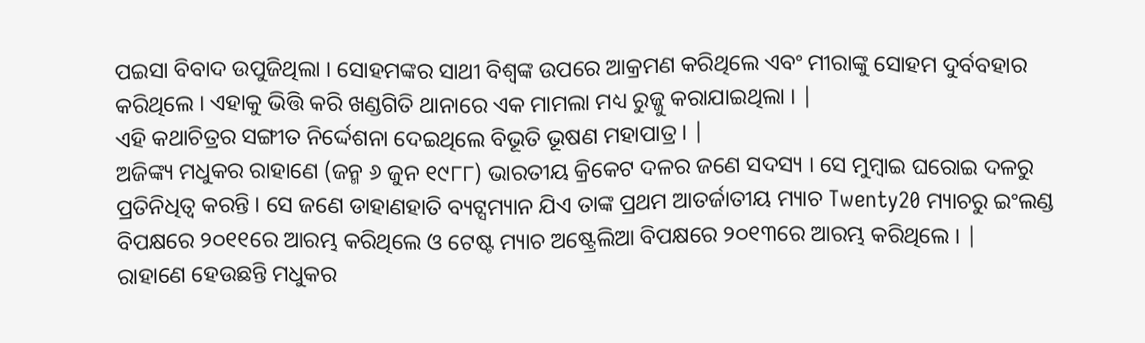ପଇସା ବିବାଦ ଉପୁଜିଥିଲା । ସୋହମଙ୍କର ସାଥୀ ବିଶ୍ୱଙ୍କ ଉପରେ ଆକ୍ରମଣ କରିଥିଲେ ଏବଂ ମୀରାଙ୍କୁ ସୋହମ ଦୁର୍ବବହାର କରିଥିଲେ । ଏହାକୁ ଭିତ୍ତି କରି ଖଣ୍ଡଗିତି ଥାନାରେ ଏକ ମାମଲା ମଧ୍ୟ ରୁଜ୍ଜୁ କରାଯାଇଥିଲା । |
ଏହି କଥାଚିତ୍ରର ସଙ୍ଗୀତ ନିର୍ଦ୍ଦେଶନା ଦେଇଥିଲେ ବିଭୂତି ଭୂଷଣ ମହାପାତ୍ର । |
ଅଜିଙ୍କ୍ୟ ମଧୁକର ରାହାଣେ (ଜନ୍ମ ୬ ଜୁନ ୧୯୮୮) ଭାରତୀୟ କ୍ରିକେଟ ଦଳର ଜଣେ ସଦସ୍ୟ । ସେ ମୁମ୍ବାଇ ଘରୋଇ ଦଳରୁ ପ୍ରତିନିଧିତ୍ଵ କରନ୍ତି । ସେ ଜଣେ ଡାହାଣହାତି ବ୍ୟଟ୍ସମ୍ୟାନ ଯିଏ ତାଙ୍କ ପ୍ରଥମ ଆତର୍ଜାତୀୟ ମ୍ୟାଚ Twenty20 ମ୍ୟାଚରୁ ଇଂଲଣ୍ଡ ବିପକ୍ଷରେ ୨୦୧୧ରେ ଆରମ୍ଭ କରିଥିଲେ ଓ ଟେଷ୍ଟ ମ୍ୟାଚ ଅଷ୍ଟ୍ରେଲିଆ ବିପକ୍ଷରେ ୨୦୧୩ରେ ଆରମ୍ଭ କରିଥିଲେ । |
ରାହାଣେ ହେଉଛନ୍ତି ମଧୁକର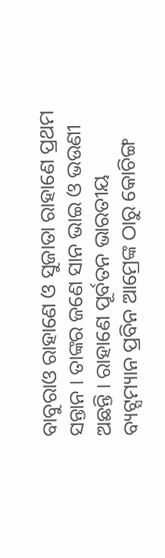ବାବୁରାଓ ରାହାଣେ ଓ ସୁଜାତା ରାହାଣେ ପ୍ରଥମ ସନ୍ତାନ । ତାଙ୍କର ଜଣେ ସାନ ଭାଇ ଓ ଭଉଣୀ ଅଛନ୍ତି । ରାହାଣେ ପୂର୍ବତନ ଭାରତୀୟ ବ୍ୟଟ୍ସମ୍ୟାନ ପ୍ରବିନ ଆମ୍ରେଙ୍କ ଠାରୁ କୋଚିଙ୍ଗ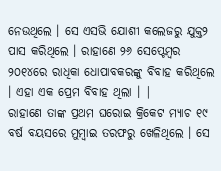ନେଉଥିଲେ । ସେ ଏସଭି ଯୋଶୀ କଲେଜରୁ ଯୁକ୍ତ୨ ପାସ କରିଥିଲେ । ରାହାଣେ ୨୬ ସେପ୍ଟେମ୍ବର ୨୦୧୪ରେ ରାଧିକା ଧୋପାବକରଙ୍କୁ ବିବାହ କରିଥିଲେ । ଏହା ଏକ ପ୍ରେମ ବିବାହ ଥିଲା । |
ରାହାଣେ ତାଙ୍କ ପ୍ରଥମ ଘରୋଇ କ୍ରିକେଟ ମ୍ୟାଚ ୧୯ ବର୍ଷ ବୟସରେ ମୁମ୍ବାଇ ତରଫରୁ ଖେଳିଥିଲେ । ସେ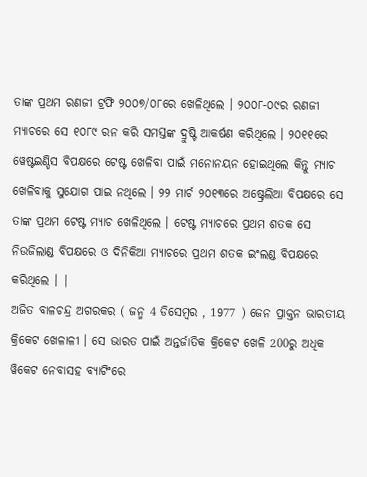ତାଙ୍କ ପ୍ରଥମ ରଣଜୀ ଟ୍ରଫି ୨୦୦୭/୦୮ରେ ଖେଳିଥିଲେ । ୨୦୦୮-୦୯ର ରଣଜୀ ମ୍ୟାଚରେ ସେ ୧୦୮୯ ରନ କରି ସମସ୍ତଙ୍କ ଦ୍ରୁଷ୍ଟି ଆକର୍ଷଣ କରିଥିଲେ । ୨୦୧୧ରେ ୱେଷ୍ଟଇଣ୍ଡିସ ବିପକ୍ଷରେ ଟେଷ୍ଟ ଖେଳିବା ପାଇଁ ମନୋନୟନ ହୋଇଥିଲେ କିନ୍ତୁ ମ୍ୟାଚ ଖେଳିବାକୁ ସୁଯୋଗ ପାଇ ନଥିଲେ । ୨୨ ମାର୍ଚ ୨୦୧୩ରେ ଅଷ୍ଟ୍ରେଲିଆ ବିପକ୍ଷରେ ସେ ତାଙ୍କ ପ୍ରଥମ ଟେଷ୍ଟ ମ୍ୟାଚ ଖେଳିଥିଲେ । ଟେଷ୍ଟ ମ୍ୟାଚରେ ପ୍ରଥମ ଶତକ ସେ ନିଉଜିଲାଣ୍ଡ ବିପକ୍ଷରେ ଓ ଦିନିକିଆ ମ୍ୟାଚରେ ପ୍ରଥମ ଶତକ ଇଂଲଣ୍ଡ ବିପକ୍ଷରେ କରିଥିଲେ । |
ଅଜିତ ବାଳଚନ୍ଦ୍ର ଅଗରକର ( ଜନ୍ମ 4 ଡିସେମ୍ବର , 1977 ) ଜେନ ପ୍ରାକ୍ତନ ଭାରତୀୟ କ୍ରିକେଟ ଖେଳାଳୀ । ସେ ଭାରତ ପାଇଁ ଅନ୍ତର୍ଜାତିକ କ୍ରିକେଟ ଖେଳି 200ରୁ ଅଧିକ ୱିକେଟ ନେବାସହ ବ୍ୟାଟିଂରେ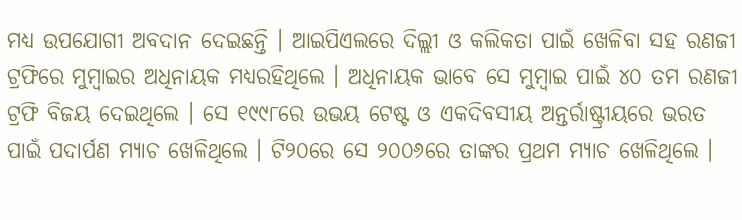ମଧ୍ୟ ଉପଯୋଗୀ ଅବଦାନ ଦେଇଛନ୍ତି । ଆଇପିଏଲରେ ଦିଲ୍ଲୀ ଓ କଲିକତା ପାଇଁ ଖେଳିବା ସହ ରଣଜୀ ଟ୍ରଫିରେ ମୁମ୍ବାଇର ଅଧିନାୟକ ମଧ୍ୟରହିଥିଲେ । ଅଧିନାୟକ ଭାବେ ସେ ମୁମ୍ବାଇ ପାଇଁ ୪୦ ତମ ରଣଜୀ ଟ୍ରଫି ବିଜୟ ଦେଇଥିଲେ । ସେ ୧୯୯୮ରେ ଉଭୟ ଟେଷ୍ଟ ଓ ଏକଦିବସୀୟ ଅନ୍ତର୍ରାଷ୍ଟ୍ରୀୟରେ ଭରତ ପାଇଁ ପଦାର୍ପଣ ମ୍ୟାଚ ଖେଳିଥିଲେ । ଟି୨୦ରେ ସେ ୨୦୦୬ରେ ତାଙ୍କର ପ୍ରଥମ ମ୍ୟାଚ ଖେଳିଥିଲେ ।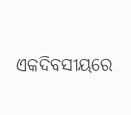ଏକଦିବସୀୟରେ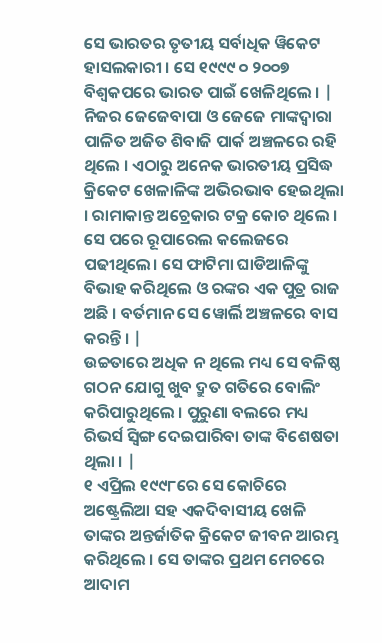ସେ ଭାରତର ତୃତୀୟ ସର୍ବାଧିକ ୱିକେଟ ହାସଲକାରୀ । ସେ ୧୯୯୯ ୦ ୨୦୦୭ ବିଶ୍ଵକପରେ ଭାରତ ପାଇଁ ଖେଳିଥିଲେ । |
ନିଜର ଜେଜେବାପା ଓ ଜେଜେ ମାଙ୍କଦ୍ଵାରା ପାଳିତ ଅଜିତ ଶିବାଜି ପାର୍କ ଅଞ୍ଚଳରେ ରହି ଥିଲେ । ଏଠାରୁ ଅନେକ ଭାରତୀୟ ପ୍ରସିଦ୍ଧ କ୍ରିକେଟ ଖେଳାଳିଙ୍କ ଅଭିରଭାବ ହେଇଥିଲା । ରାମାକାନ୍ତ ଅଚ୍ରେକାର ଟକ୍ର କୋଚ ଥିଲେ । ସେ ପରେ ରୂପାରେଲ କଲେଜରେ ପଢୀଥିଲେ। ସେ ଫାଟିମା ଘାଡିଆଳିଙ୍କୁ ବିଭାହ କରିଥିଲେ ଓ ରଙ୍କର ଏକ ପୁତ୍ର ରାଜ ଅଛି । ବର୍ତମାନ ସେ ୱୋର୍ଲି ଅଞ୍ଚଳରେ ବାସ କରନ୍ତି । |
ଉଚ୍ଚତାରେ ଅଧିକ ନ ଥିଲେ ମଧ୍ୟ ସେ ବଳିଷ୍ଠ ଗଠନ ଯୋଗୁ ଖୁବ ଦ୍ରୁତ ଗତିରେ ବୋଲିଂ କରିପାରୁଥିଲେ । ପୁରୁଣା ବଲରେ ମଧ୍ୟ ରିଭର୍ସ ସ୍ଵିଙ୍ଗ ଦେଇପାରିବା ତାଙ୍କ ବିଶେଷତା ଥିଲା । |
୧ ଏପ୍ରିଲ ୧୯୯୮ରେ ସେ କୋଚିରେ ଅଷ୍ଟ୍ରେଲିଆ ସହ ଏକଦିବାସୀୟ ଖେଳି ତାଙ୍କର ଅନ୍ତର୍ଜାତିକ କ୍ରିକେଟ ଜୀବନ ଆରମ୍ଭ କରିଥିଲେ । ସେ ତାଙ୍କର ପ୍ରଥମ ମେଚରେ ଆଦାମ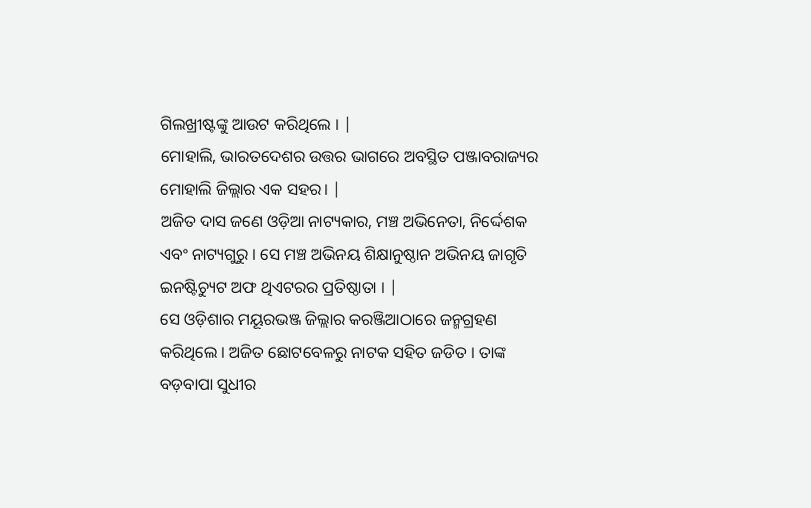ଗିଲଖ୍ରୀଷ୍ଟଙ୍କୁ ଆଉଟ କରିଥିଲେ । |
ମୋହାଲି, ଭାରତଦେଶର ଉତ୍ତର ଭାଗରେ ଅବସ୍ଥିତ ପଞ୍ଜାବରାଜ୍ୟର ମୋହାଲି ଜିଲ୍ଲାର ଏକ ସହର। |
ଅଜିତ ଦାସ ଜଣେ ଓଡ଼ିଆ ନାଟ୍ୟକାର, ମଞ୍ଚ ଅଭିନେତା, ନିର୍ଦ୍ଦେଶକ ଏବଂ ନାଟ୍ୟଗୁରୁ । ସେ ମଞ୍ଚ ଅଭିନୟ ଶିକ୍ଷାନୁଷ୍ଠାନ ଅଭିନୟ ଜାଗୃତି ଇନଷ୍ଟିଚ୍ୟୁଟ ଅଫ ଥିଏଟରର ପ୍ରତିଷ୍ଠାତା । |
ସେ ଓଡ଼ିଶାର ମୟୂରଭଞ୍ଜ ଜିଲ୍ଲାର କରଞ୍ଜିଆଠାରେ ଜନ୍ମଗ୍ରହଣ କରିଥିଲେ । ଅଜିତ ଛୋଟବେଳରୁ ନାଟକ ସହିତ ଜଡିତ । ତାଙ୍କ ବଡ଼ବାପା ସୁଧୀର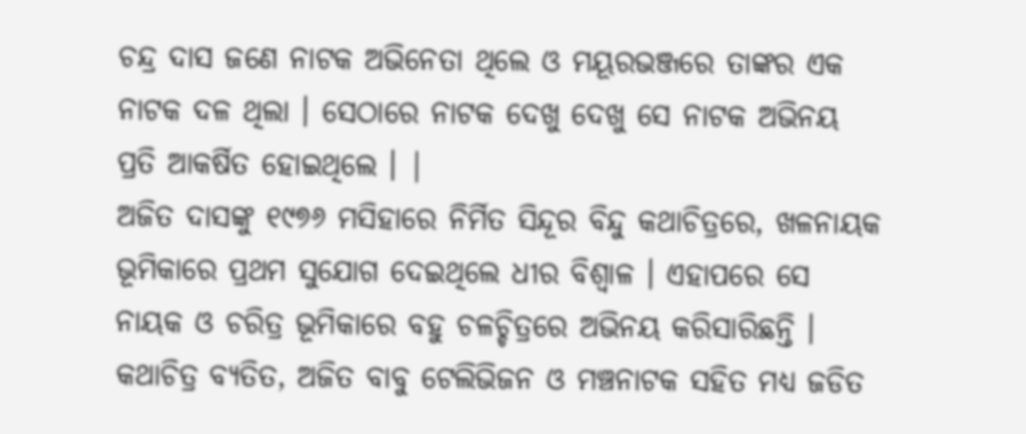ଚନ୍ଦ୍ର ଦାସ ଜଣେ ନାଟକ ଅଭିନେତା ଥିଲେ ଓ ମୟୂରଭଞ୍ଜରେ ତାଙ୍କର ଏକ ନାଟକ ଦଳ ଥିଲା । ସେଠାରେ ନାଟକ ଦେଖୁ ଦେଖୁ ସେ ନାଟକ ଅଭିନୟ ପ୍ରତି ଆକର୍ଷିତ ହୋଇଥିଲେ । |
ଅଜିତ ଦାସଙ୍କୁ ୧୯୭୬ ମସିହାରେ ନିର୍ମିତ ସିନ୍ଦୂର ବିନ୍ଦୁ କଥାଚିତ୍ରରେ, ଖଳନାୟକ ଭୂମିକାରେ ପ୍ରଥମ ସୁଯୋଗ ଦେଇଥିଲେ ଧୀର ବିଶ୍ଵାଳ । ଏହାପରେ ସେ ନାୟକ ଓ ଚରିତ୍ର ଭୂମିକାରେ ବହୁ ଚଳଚ୍ଚିତ୍ରରେ ଅଭିନୟ କରିସାରିଛନ୍ତି । କଥାଚିତ୍ର ବ୍ୟତିତ, ଅଜିତ ବାବୁ ଟେଲିଭିଜନ ଓ ମଞ୍ଚନାଟକ ସହିତ ମଧ୍ୟ ଜଡିତ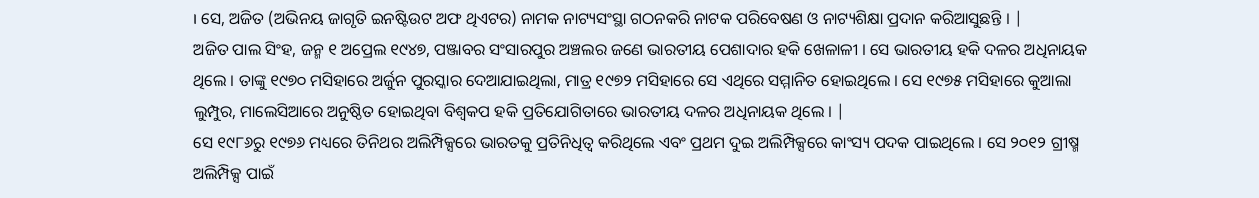। ସେ, ଅଜିତ (ଅଭିନୟ ଜାଗୃତି ଇନଷ୍ଟିଉଟ ଅଫ ଥିଏଟର) ନାମକ ନାଟ୍ୟସଂସ୍ଥା ଗଠନକରି ନାଟକ ପରିବେଷଣ ଓ ନାଟ୍ୟଶିକ୍ଷା ପ୍ରଦାନ କରିଆସୁଛନ୍ତି । |
ଅଜିତ ପାଲ ସିଂହ, ଜନ୍ମ ୧ ଅପ୍ରେଲ ୧୯୪୭, ପଞ୍ଜାବର ସଂସାରପୁର ଅଞ୍ଚଲର ଜଣେ ଭାରତୀୟ ପେଶାଦାର ହକି ଖେଳାଳୀ । ସେ ଭାରତୀୟ ହକି ଦଳର ଅଧିନାୟକ ଥିଲେ । ତାଙ୍କୁ ୧୯୭୦ ମସିହାରେ ଅର୍ଜୁନ ପୁରସ୍କାର ଦେଆଯାଇଥିଲା, ମାତ୍ର ୧୯୭୨ ମସିହାରେ ସେ ଏଥିରେ ସମ୍ମାନିତ ହୋଇଥିଲେ । ସେ ୧୯୭୫ ମସିହାରେ କୁଆଲା ଲୁମ୍ପୁର, ମାଲେସିଆରେ ଅନୁଷ୍ଠିତ ହୋଇଥିବା ବିଶ୍ୱକପ ହକି ପ୍ରତିଯୋଗିତାରେ ଭାରତୀୟ ଦଳର ଅଧିନାୟକ ଥିଲେ । |
ସେ ୧୯୮୬ରୁ ୧୯୭୬ ମଧ୍ୟରେ ତିନିଥର ଅଲିମ୍ପିକ୍ସରେ ଭାରତକୁ ପ୍ରତିନିଧିତ୍ୱ କରିଥିଲେ ଏବଂ ପ୍ରଥମ ଦୁଇ ଅଲିମ୍ପିକ୍ସରେ କାଂସ୍ୟ ପଦକ ପାଇଥିଲେ । ସେ ୨୦୧୨ ଗ୍ରୀଷ୍ମ ଅଲିମ୍ପିକ୍ସ ପାଇଁ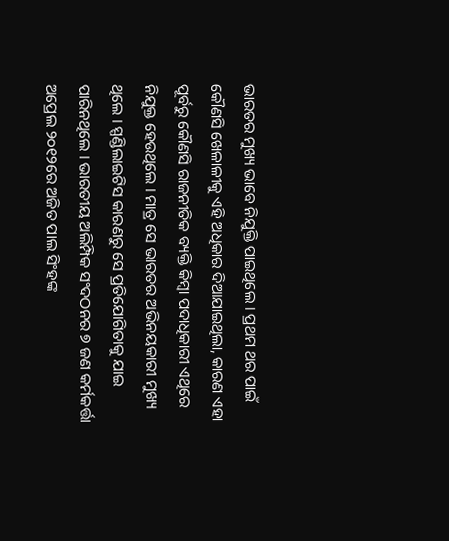ଭାରତର ମୁଖ୍ୟ ଭାବେ ନିଯୁକ୍ତି ପାଇଥିଲେ । ପ୍ରଥମ ଥର ପାଇଁ କୌଣସି ଖେଳାଳୀକୁ ଏହି ଅଧିକାର ଦିଆଯାଇଥିଲା, କାରଣ ଏହା ପୂର୍ବରୁ କୌଣସି ରାଜନୀତିକ ବ୍ୟକ୍ତି କିମ୍ବା ପଦାଧିକାରୀ ଏଥିରେ ନିଯୁକ୍ତ ହେଉଥିଲେ । ମାତ୍ର ସେ ଭାରତର ଅଭିନୟକାରୀ ମୁଖ୍ୟ ଥିଲେ । ସ୍ପଣ୍ଡିଲାଇଟିସ କାରଣରୁ ସେ ପ୍ରତିଯୋଗିତାକୁ ଯାଇ ପାରିନଥିଲେ । ଭାରତୀୟ ଅଲିମ୍ପିକ ସଂଦଠନର ୭ ଜଣ କର୍ମକର୍ତ୍ତା ଅପ୍ରେଲ ୨୦୧୨ରେ ଅଜିତ ପାଲ ସିଂହଙ୍କ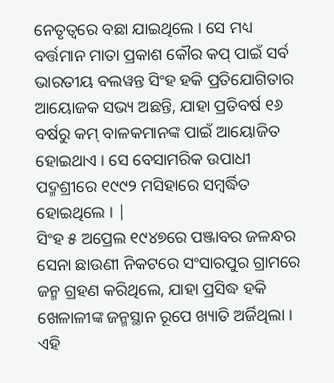ନେତୃତ୍ୱରେ ବଛା ଯାଇଥିଲେ । ସେ ମଧ୍ୟ ବର୍ତ୍ତମାନ ମାତା ପ୍ରକାଶ କୌର କପ୍ ପାଇଁ ସର୍ବ ଭାରତୀୟ ବଲୱନ୍ତ ସିଂହ ହକି ପ୍ରତିଯୋଗିତାର ଆୟୋଜକ ସଭ୍ୟ ଅଛନ୍ତି, ଯାହା ପ୍ରତିବର୍ଷ ୧୬ ବର୍ଷରୁ କମ୍ ବାଳକମାନଙ୍କ ପାଇଁ ଆୟୋଜିତ ହୋଇଥାଏ । ସେ ବେସାମରିକ ଉପାଧୀ ପଦ୍ମଶ୍ରୀରେ ୧୯୯୨ ମସିହାରେ ସମ୍ବର୍ଦ୍ଧିତ ହୋଇଥିଲେ । |
ସିଂହ ୫ ଅପ୍ରେଲ ୧୯୪୭ରେ ପଞ୍ଜାବର ଜଳନ୍ଧର ସେନା ଛାଉଣୀ ନିକଟରେ ସଂସାରପୁର ଗ୍ରାମରେ ଜନ୍ମ ଗ୍ରହଣ କରିଥିଲେ, ଯାହା ପ୍ରସିଦ୍ଧ ହକି ଖେଳାଳୀଙ୍କ ଜନ୍ମସ୍ଥାନ ରୂପେ ଖ୍ୟାତି ଅର୍ଜିଥିଲା । ଏହି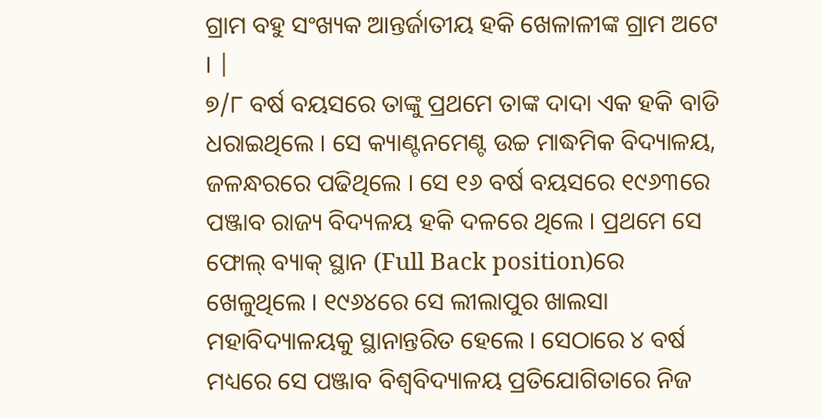ଗ୍ରାମ ବହୁ ସଂଖ୍ୟକ ଆନ୍ତର୍ଜାତୀୟ ହକି ଖେଳାଳୀଙ୍କ ଗ୍ରାମ ଅଟେ । |
୭/୮ ବର୍ଷ ବୟସରେ ତାଙ୍କୁ ପ୍ରଥମେ ତାଙ୍କ ଦାଦା ଏକ ହକି ବାଡି ଧରାଇଥିଲେ । ସେ କ୍ୟାଣ୍ଟନମେଣ୍ଟ ଉଚ୍ଚ ମାଦ୍ଧମିକ ବିଦ୍ୟାଳୟ, ଜଳନ୍ଧରରେ ପଢିଥିଲେ । ସେ ୧୬ ବର୍ଷ ବୟସରେ ୧୯୬୩ରେ ପଞ୍ଜାବ ରାଜ୍ୟ ବିଦ୍ୟଳୟ ହକି ଦଳରେ ଥିଲେ । ପ୍ରଥମେ ସେ ଫୋଲ୍ ବ୍ୟାକ୍ ସ୍ଥାନ (Full Back position)ରେ ଖେଳୁଥିଲେ । ୧୯୬୪ରେ ସେ ଲୀଲାପୁର ଖାଲସା ମହାବିଦ୍ୟାଳୟକୁ ସ୍ଥାନାନ୍ତରିତ ହେଲେ । ସେଠାରେ ୪ ବର୍ଷ ମଧ୍ୟରେ ସେ ପଞ୍ଜାବ ବିଶ୍ୱବିଦ୍ୟାଳୟ ପ୍ରତିଯୋଗିତାରେ ନିଜ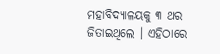ମହାବିଦ୍ୟାଳୟକୁ ୩ ଥର ଜିତାଇଥିଲେ । ଏହିଠାରେ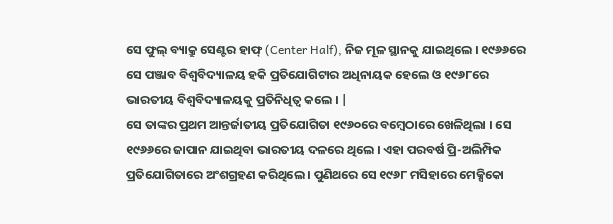ସେ ଫୁଲ୍ ବ୍ୟାକ୍ରୁ ସେଣ୍ଟର ହାଫ୍ (Center Half), ନିଜ ମୂଳ ସ୍ଥାନକୁ ଯାଇଥିଲେ । ୧୯୬୬ରେ ସେ ପଞ୍ଜାବ ବିଶ୍ୱବିଦ୍ୟାଳୟ ହକି ପ୍ରତିଯୋଗିଟାର ଅଧିନାୟକ ହେଲେ ଓ ୧୯୬୮ରେ ଭାରତୀୟ ବିଶ୍ୱବିଦ୍ୟାଳୟକୁ ପ୍ରତିନିଧିତ୍ୱ କଲେ । |
ସେ ତାଙ୍କର ପ୍ରଥମ ଆନ୍ତର୍ଜାତୀୟ ପ୍ରତିଯୋଗିତା ୧୯୬୦ରେ ବମ୍ବେଠାରେ ଖେଳିଥିଲା । ସେ ୧୯୬୬ରେ ଜାପାନ ଯାଇଥିବା ଭାରତୀୟ ଦଳରେ ଥିଲେ । ଏହା ପରବର୍ଷ ପ୍ରି-ଅଲିମ୍ପିକ ପ୍ରତିଯୋଗିତାରେ ଅଂଶଗ୍ରହଣ କରିଥିଲେ । ପୁଣିଥରେ ସେ ୧୯୬୮ ମସିହାରେ ମେକ୍ସିକୋ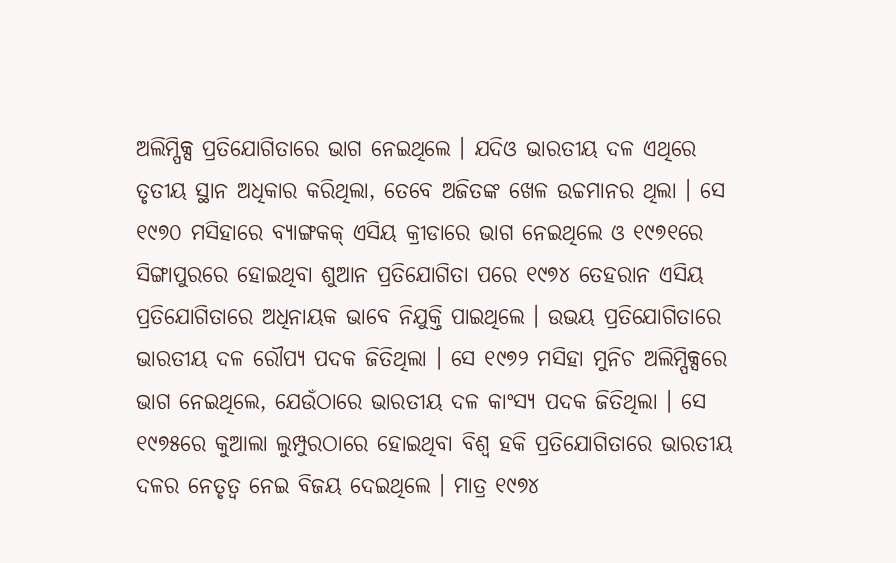ଅଲିମ୍ପିକ୍ସ ପ୍ରତିଯୋଗିତାରେ ଭାଗ ନେଇଥିଲେ । ଯଦିଓ ଭାରତୀୟ ଦଳ ଏଥିରେ ତୃତୀୟ ସ୍ଥାନ ଅଧିକାର କରିଥିଲା, ତେବେ ଅଜିତଙ୍କ ଖେଳ ଉଚ୍ଚମାନର ଥିଲା । ସେ ୧୯୭୦ ମସିହାରେ ବ୍ୟାଙ୍ଗକକ୍ ଏସିୟ କ୍ରୀଡାରେ ଭାଗ ନେଇଥିଲେ ଓ ୧୯୭୧ରେ ସିଙ୍ଗାପୁରରେ ହୋଇଥିବା ଶୁଆନ ପ୍ରତିଯୋଗିତା ପରେ ୧୯୭୪ ତେହରାନ ଏସିୟ ପ୍ରତିଯୋଗିତାରେ ଅଧିନାୟକ ଭାବେ ନିଯୁକ୍ତି ପାଇଥିଲେ । ଉଭୟ ପ୍ରତିଯୋଗିତାରେ ଭାରତୀୟ ଦଳ ରୌପ୍ୟ ପଦକ ଜିତିଥିଲା । ସେ ୧୯୭୨ ମସିହା ମୁନିଚ ଅଲିମ୍ପିକ୍ସରେ ଭାଗ ନେଇଥିଲେ, ଯେଉଁଠାରେ ଭାରତୀୟ ଦଳ କାଂସ୍ୟ ପଦକ ଜିତିଥିଲା । ସେ ୧୯୭୫ରେ କୁଆଲା ଲୁମ୍ପୁରଠାରେ ହୋଇଥିବା ବିଶ୍ୱ ହକି ପ୍ରତିଯୋଗିତାରେ ଭାରତୀୟ ଦଳର ନେତୃତ୍ୱ ନେଇ ବିଜୟ ଦେଇଥିଲେ । ମାତ୍ର ୧୯୭୪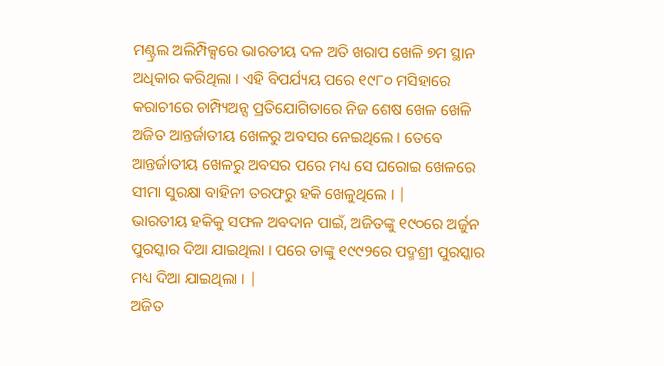ମଣ୍ଟ୍ରଲ ଅଲିମ୍ପିକ୍ସରେ ଭାରତୀୟ ଦଳ ଅତି ଖରାପ ଖେଳି ୭ମ ସ୍ଥାନ ଅଧିକାର କରିଥିଲା । ଏହି ବିପର୍ଯ୍ୟୟ ପରେ ୧୯୮୦ ମସିହାରେ କରାଚୀରେ ଚାମ୍ପ୍ୟିଅନ୍ସ ପ୍ରତିଯୋଗିତାରେ ନିଜ ଶେଷ ଖେଳ ଖେଳି ଅଜିତ ଆନ୍ତର୍ଜାତୀୟ ଖେଳରୁ ଅବସର ନେଇଥିଲେ । ତେବେ ଆନ୍ତର୍ଜାତୀୟ ଖେଳରୁ ଅବସର ପରେ ମଧ୍ୟ ସେ ଘରୋଇ ଖେଳରେ ସୀମା ସୁରକ୍ଷା ବାହିନୀ ତରଫରୁ ହକି ଖେଳୁଥିଲେ । |
ଭାରତୀୟ ହକିକୁ ସଫଳ ଅବଦାନ ପାଇଁ, ଅଜିତଙ୍କୁ ୧୯୦ରେ ଅର୍ଜୁନ ପୁରସ୍କାର ଦିଆ ଯାଇଥିଲା । ପରେ ତାଙ୍କୁ ୧୯୯୨ରେ ପଦ୍ମଶ୍ରୀ ପୁରସ୍କାର ମଧ୍ୟ ଦିଆ ଯାଇଥିଲା । |
ଅଜିତ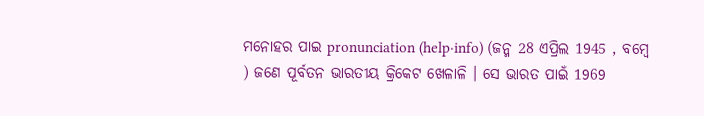ମନୋହର ପାଇ pronunciation (help·info) (ଜନ୍ମ 28 ଏପ୍ରିଲ 1945 , ବମ୍ବେ ) ଜଣେ ପୂର୍ବତନ ଭାରତୀୟ କ୍ରିକେଟ ଖେଳାଳି । ସେ ଭାରତ ପାଇଁ 1969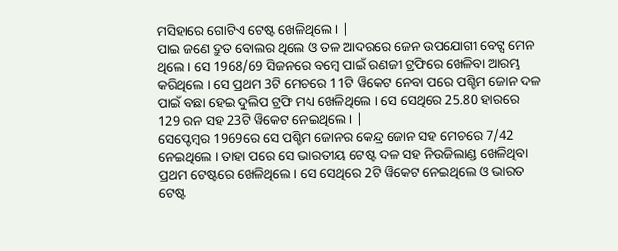ମସିହାରେ ଗୋଟିଏ ଟେଷ୍ଟ ଖେଳିଥିଲେ । |
ପାଇ ଜଣେ ଦ୍ରୁତ ବୋଲର ଥିଲେ ଓ ତଳ ଆଦରରେ ଜେନ ଉପଯୋଗୀ ବେଟ୍ସ ମେନ ଥିଲେ । ସେ 1968/69 ସିଜନରେ ବମ୍ବେ ପାଇଁ ରଣଜୀ ଟ୍ରଫିରେ ଖେଳିବା ଆରମ୍ଭ କରିଥିଲେ । ସେ ପ୍ରଥମ 3ଟି ମେଚରେ 11ଟି ୱିକେଟ ନେବା ପରେ ପଶ୍ଚିମ ଜୋନ ଦଳ ପାଇଁ ବଛା ହେଇ ଦୁଲିପ ଟ୍ରଫି ମଧ୍ୟ ଖେଳିଥିଲେ । ସେ ସେଥିରେ 25.80 ହାରରେ 129 ରନ ସହ 23ଟି ୱିକେଟ ନେଇଥିଲେ । |
ସେପ୍ଟେମ୍ବର 1969ରେ ସେ ପଶ୍ଚିମ ଜୋନର କେନ୍ଦ୍ର ଜୋନ ସହ ମେଚରେ 7/42 ନେଇଥିଲେ । ତାହା ପରେ ସେ ଭାରତୀୟ ଟେଷ୍ଟ ଦଳ ସହ ନିଉଜିଲାଣ୍ଡ ଖେଳିଥିବା ପ୍ରଥମ ଟେଷ୍ଟରେ ଖେଳିଥିଲେ । ସେ ସେଥିରେ 2ଟି ୱିକେଟ ନେଇଥିଲେ ଓ ଭାରତ ଟେଷ୍ଟ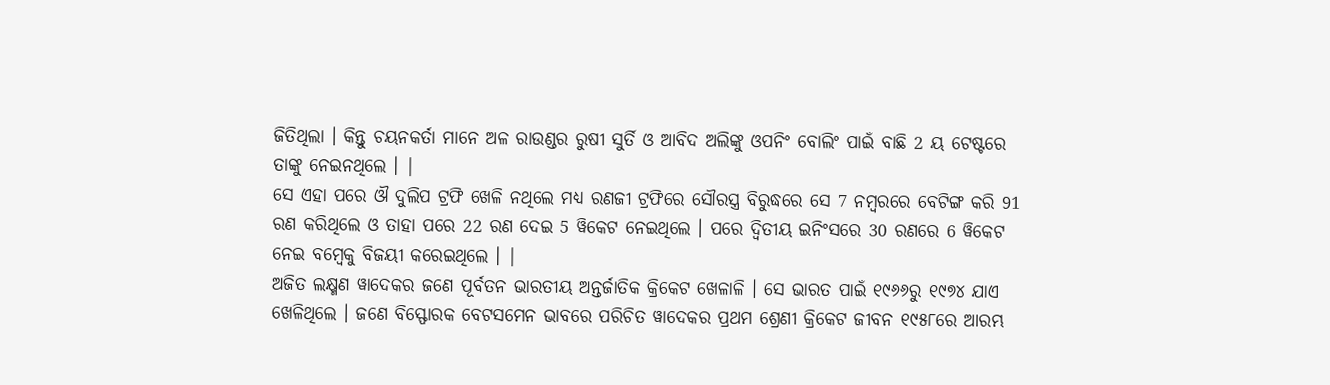ଜିତିଥିଲା । କିନ୍ତୁ ଚୟନକର୍ତା ମାନେ ଅଳ ରାଉଣ୍ଡର ରୁଷୀ ସୁର୍ତି ଓ ଆବିଦ ଅଲିଙ୍କୁ ଓପନିଂ ବୋଲିଂ ପାଇଁ ବାଛି 2 ୟ ଟେଷ୍ଟରେ ତାଙ୍କୁ ନେଇନଥିଲେ । |
ସେ ଏହା ପରେ ଔ ଦୁଲିପ ଟ୍ରଫି ଖେଳି ନଥିଲେ ମଧ୍ୟ ରଣଜୀ ଟ୍ରଫିରେ ସୌରସ୍ତ୍ର ବିରୁଦ୍ଧରେ ସେ 7 ନମ୍ବରରେ ବେଟିଙ୍ଗ କରି 91 ରଣ କରିଥିଲେ ଓ ତାହା ପରେ 22 ରଣ ଦେଇ 5 ୱିକେଟ ନେଇଥିଲେ । ପରେ ଦ୍ଵିତୀୟ ଇନିଂସରେ 30 ରଣରେ 6 ୱିକେଟ ନେଇ ବମ୍ବେକୁ ବିଜୟୀ କରେଇଥିଲେ । |
ଅଜିତ ଲକ୍ଷ୍ମଣ ୱାଦେକର ଜଣେ ପୂର୍ବତନ ଭାରତୀୟ ଅନ୍ତର୍ଜାତିକ କ୍ରିକେଟ ଖେଳାଳି । ସେ ଭାରତ ପାଇଁ ୧୯୬୬ରୁ ୧୯୭୪ ଯାଏ ଖେଳିଥିଲେ । ଜଣେ ବିସ୍ଫୋରକ ବେଟସମେନ ଭାବରେ ପରିଚିତ ୱାଦେକର ପ୍ରଥମ ଶ୍ରେଣୀ କ୍ରିକେଟ ଜୀବନ ୧୯୫୮ରେ ଆରମ୍ଭ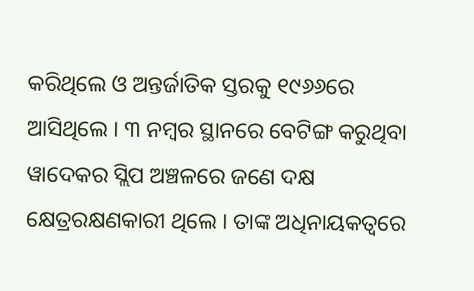କରିଥିଲେ ଓ ଅନ୍ତର୍ଜାତିକ ସ୍ତରକୁ ୧୯୬୬ରେ ଆସିଥିଲେ । ୩ ନମ୍ବର ସ୍ଥାନରେ ବେଟିଙ୍ଗ କରୁଥିବା ୱାଦେକର ସ୍ଲିପ ଅଞ୍ଚଳରେ ଜଣେ ଦକ୍ଷ କ୍ଷେତ୍ରରକ୍ଷଣକାରୀ ଥିଲେ । ତାଙ୍କ ଅଧିନାୟକତ୍ଵରେ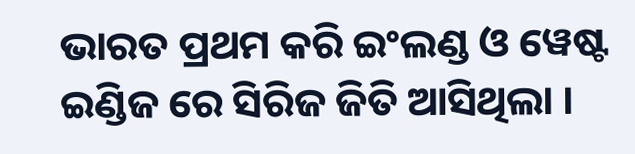ଭାରତ ପ୍ରଥମ କରି ଇଂଲଣ୍ଡ ଓ ୱେଷ୍ଟ ଇଣ୍ଡିଜ ରେ ସିରିଜ ଜିତି ଆସିଥିଲା ।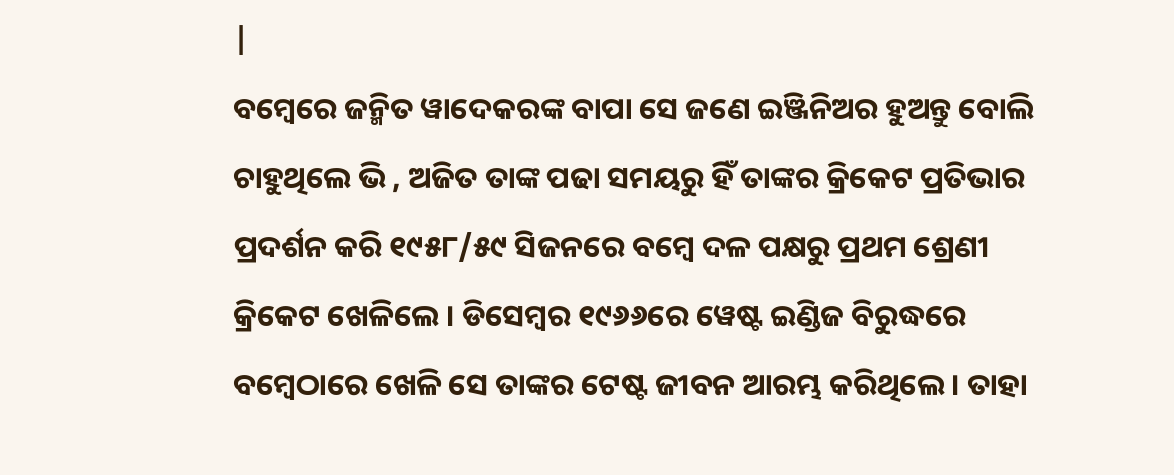|
ବମ୍ବେରେ ଜନ୍ମିତ ୱାଦେକରଙ୍କ ବାପା ସେ ଜଣେ ଇଞ୍ଜିନିଅର ହୁଅନ୍ତୁ ବୋଲି ଚାହୁଥିଲେ ଭି , ଅଜିତ ତାଙ୍କ ପଢା ସମୟରୁ ହିଁ ତାଙ୍କର କ୍ରିକେଟ ପ୍ରତିଭାର ପ୍ରଦର୍ଶନ କରି ୧୯୫୮/୫୯ ସିଜନରେ ବମ୍ବେ ଦଳ ପକ୍ଷରୁ ପ୍ରଥମ ଶ୍ରେଣୀ କ୍ରିକେଟ ଖେଳିଲେ । ଡିସେମ୍ବର ୧୯୬୬ରେ ୱେଷ୍ଟ ଇଣ୍ଡିଜ ବିରୁଦ୍ଧରେ ବମ୍ବେଠାରେ ଖେଳି ସେ ତାଙ୍କର ଟେଷ୍ଟ ଜୀବନ ଆରମ୍ଭ କରିଥିଲେ । ତାହା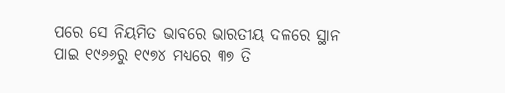ପରେ ସେ ନିୟମିତ ଭାବରେ ଭାରତୀୟ ଦଳରେ ସ୍ଥାନ ପାଇ ୧୯୬୬ରୁ ୧୯୭୪ ମଧ୍ୟରେ ୩୭ ତି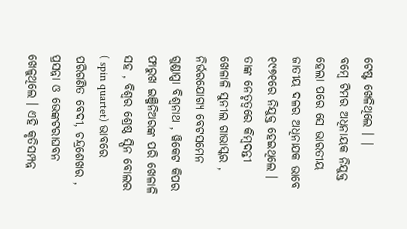ଟେଷ୍ଟ ଖେଳିଥିଲେ । |
ବମ୍ବେ ଟିମର ଅଧିନାୟକ ନିଯୁକ୍ତ ହେଲା ପରେ ସେ ଭାରତୀୟ ଜାତୀୟ ଦଳର ଅଧିନାଯକ ଭାବେ ୧୯୭୧ରେ ନିଯୁକ୍ତ ହେଇଥିଲେ । ତାଙ୍କ ନେତୃତ୍ଵରେ କିମ୍ବଦନ୍ତୀ ଖେଳାଳି ସୁନୀଲ ଗାଭାସ୍କର , ନିର୍ଭରଯୋଗ୍ୟ ବେଟସମେନ ଗୁଣ୍ଡାପ୍ପା ବିଶ୍ଵନାଥ , ୱିକେଟ କିପର ଫାରୁଖ ଇଞ୍ଜିନିଅରଙ୍କ ପରି ଖେଳାଳି ସହ , ବିଶ୍ଵର ଶ୍ରେଷ୍ଠ ସ୍ପିନ ବୋଲର ( spin quartet) ଭାବରେ ପରିଗଣିତ ବେଦୀ, ଚନ୍ଦ୍ରଶେଖର , ପ୍ରସନ୍ନା ଓ ଭେଙ୍କଟରାଘବନ ଖେଳୁଥିଲେ । ଏହି କୃତିସମ୍ପନ୍ନ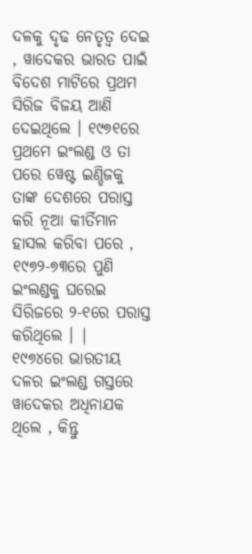ଦଳକୁ ଦୃଢ ନେତୃତ୍ଵ ଦେଇ , ୱାଦେକର ଭାରତ ପାଇଁ ବିଦେଶ ମାଟିରେ ପ୍ରଥମ ସିରିଜ ବିଜୟ ଆଣି ଦେଇଥିଲେ । ୧୯୭୧ରେ ପ୍ରଥମେ ଇଂଲଣ୍ଡ ଓ ତା ପରେ ୱେଷ୍ଟ ଇଣ୍ଡିଜକୁ ତାଙ୍କ ଦେଶରେ ପରାସ୍ତ କରି ନୂଆ କୀର୍ତିମାନ ହାସଲ କରିବା ପରେ , ୧୯୭୨-୭୩ରେ ପୁଣି ଇଂଲଣ୍ଡକୁ ଘରେଇ ସିରିଜରେ ୨-୧ରେ ପରାସ୍ତ କରିଥିଲେ । |
୧୯୭୪ରେ ଭାରତୀୟ ଦଳର ଇଂଲଣ୍ଡ ଗସ୍ତରେ ୱାଦେକର ଅଧିନାଯକ ଥିଲେ , କିନ୍ତୁ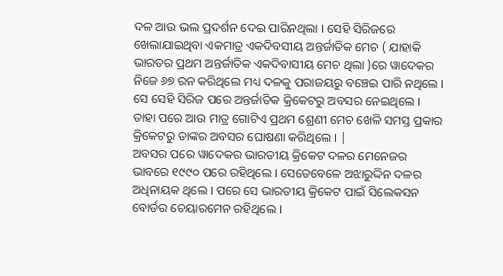ଦଳ ଆଉ ଭଲ ପ୍ରଦର୍ଶନ ଦେଇ ପାରିନଥିଲା । ସେହି ସିରିଜରେ ଖେଲାଯାଇଥିବା ଏକମାତ୍ର ଏକଦିବସୀୟ ଅନ୍ତର୍ଜାତିକ ମେଚ ( ଯାହାକି ଭାରତର ପ୍ରଥମ ଅନ୍ତର୍ଜାତିକ ଏକଦିବାସୀୟ ମେଚ ଥିଲା )ରେ ୱାଦେକର ନିଜେ ୬୭ ରନ କରିଥିଲେ ମଧ୍ୟ ଦଳକୁ ପରାଜୟରୁ ବଞ୍ଚେଇ ପାରି ନଥିଲେ । ସେ ସେହି ସିରିଜ ପରେ ଅନ୍ତର୍ଜାତିକ କ୍ରିକେଟରୁ ଅବସର ନେଇଥିଲେ । ତାହା ପରେ ଆଉ ମାତ୍ର ଗୋଟିଏ ପ୍ରଥମ ଶ୍ରେଣୀ ମେଚ ଖେଳି ସମସ୍ତ ପ୍ରକାର କ୍ରିକେଟରୁ ତାଙ୍କର ଅବସର ଘୋଷଣା କରିଥିଲେ । |
ଅବସର ପରେ ୱାଦେକର ଭାରତୀୟ କ୍ରିକେଟ ଦଳର ମେନେଜର ଭାବରେ ୧୯୯୦ ପରେ ରହିଥିଲେ । ସେତେବେଳେ ଅଝାରୁଦ୍ଦିନ ଦଳର ଅଧିନାୟକ ଥିଲେ । ପରେ ସେ ଭାରତୀୟ କ୍ରିକେଟ ପାଇଁ ସିଲେକସନ ବୋର୍ଡର ଚେୟାରମେନ ରହିଥିଲେ ।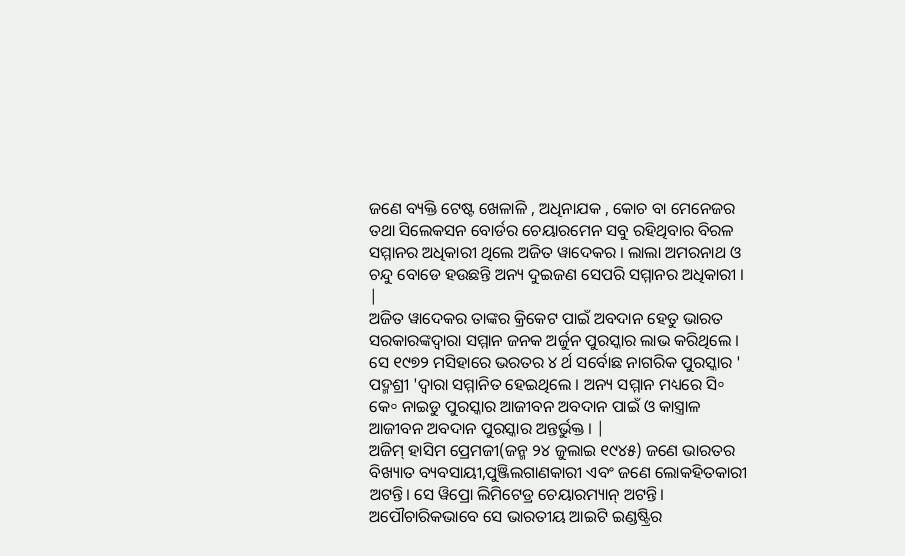ଜଣେ ବ୍ୟକ୍ତି ଟେଷ୍ଟ ଖେଳାଳି , ଅଧିନାଯକ , କୋଚ ବା ମେନେଜର ତଥା ସିଲେକସନ ବୋର୍ଡର ଚେୟାରମେନ ସବୁ ରହିଥିବାର ବିରଳ ସମ୍ମାନର ଅଧିକାରୀ ଥିଲେ ଅଜିତ ୱାଦେକର । ଲାଲା ଅମରନାଥ ଓ ଚନ୍ଦୁ ବୋଡେ ହଉଛନ୍ତି ଅନ୍ୟ ଦୁଇଜଣ ସେପରି ସମ୍ମାନର ଅଧିକାରୀ । |
ଅଜିତ ୱାଦେକର ତାଙ୍କର କ୍ରିକେଟ ପାଇଁ ଅବଦାନ ହେତୁ ଭାରତ ସରକାରଙ୍କଦ୍ଵାରା ସମ୍ମାନ ଜନକ ଅର୍ଜୁନ ପୁରସ୍କାର ଲାଭ କରିଥିଲେ । ସେ ୧୯୭୨ ମସିହାରେ ଭରତର ୪ ର୍ଥ ସର୍ବୋଛ ନାଗରିକ ପୁରସ୍କାର ' ପଦ୍ମଶ୍ରୀ 'ଦ୍ଵାରା ସମ୍ମାନିତ ହେଇଥିଲେ । ଅନ୍ୟ ସମ୍ମାନ ମଧ୍ୟରେ ସି॰ କେ॰ ନାଇଡୁ ପୁରସ୍କାର ଆଜୀବନ ଅବଦାନ ପାଇଁ ଓ କାସ୍ତ୍ରାଳ ଆଜୀବନ ଅବଦାନ ପୁରସ୍କାର ଅନ୍ତର୍ଭୁକ୍ତ । |
ଅଜିମ୍ ହାସିମ ପ୍ରେମଜୀ(ଜନ୍ମ ୨୪ ଜୁଲାଇ ୧୯୪୫) ଜଣେ ଭାରତର ବିଖ୍ୟାତ ବ୍ୟବସାୟୀ,ପୁଞ୍ଜିଲଗାଣକାରୀ ଏବଂ ଜଣେ ଲୋକହିତକାରୀ ଅଟନ୍ତି। ସେ ୱିପ୍ରୋ ଲିମିଟେଡ୍ର ଚେୟାରମ୍ୟାନ୍ ଅଟନ୍ତି। ଅପୌଚାରିକଭାବେ ସେ ଭାରତୀୟ ଆଇଟି ଇଣ୍ଡଷ୍ଟ୍ରିର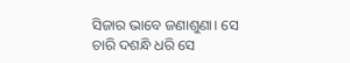ସିଜାର ଭାବେ ଜଣାଶୁଣା। ସେ ଚାରି ଦଶନ୍ଧି ଧରି ସେ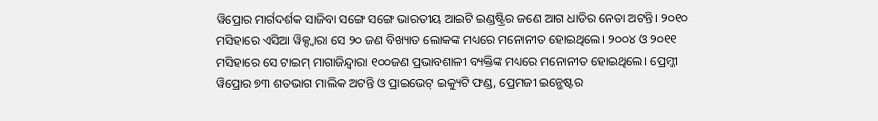ୱିପ୍ରୋର ମାର୍ଗଦର୍ଶକ ସାଜିବା ସଙ୍ଗେ ସଙ୍ଗେ ଭାରତୀୟ ଆଇଟି ଇଣ୍ଡଷ୍ଟ୍ରିର ଜଣେ ଆଗ ଧାଡିର ନେତା ଅଟନ୍ତି। ୨୦୧୦ ମସିହାରେ ଏସିଆ ୱିକ୍ଦ୍ୱାରା ସେ ୨୦ ଜଣ ବିଖ୍ୟାତ ଲୋକଙ୍କ ମଧ୍ୟରେ ମନୋନୀତ ହୋଇଥିଲେ। ୨୦୦୪ ଓ ୨୦୧୧ ମସିହାରେ ସେ ଟାଇମ୍ ମାଗାଜିନ୍ଦ୍ୱାରା ୧୦୦ଜଣ ପ୍ରଭାବଶାଳୀ ବ୍ୟକ୍ତିଙ୍କ ମଧ୍ୟରେ ମନୋନୀତ ହୋଇଥିଲେ। ପ୍ରେମ୍ଜୀ ୱିପ୍ରୋର ୭୩ ଶତଭାଗ ମାଲିକ ଅଟନ୍ତି ଓ ପ୍ରାଇଭେଟ୍ ଇକ୍ୟୁଟି ଫଣ୍ଡ, ପ୍ରେମଜୀ ଇନ୍ଭେଷ୍ଟର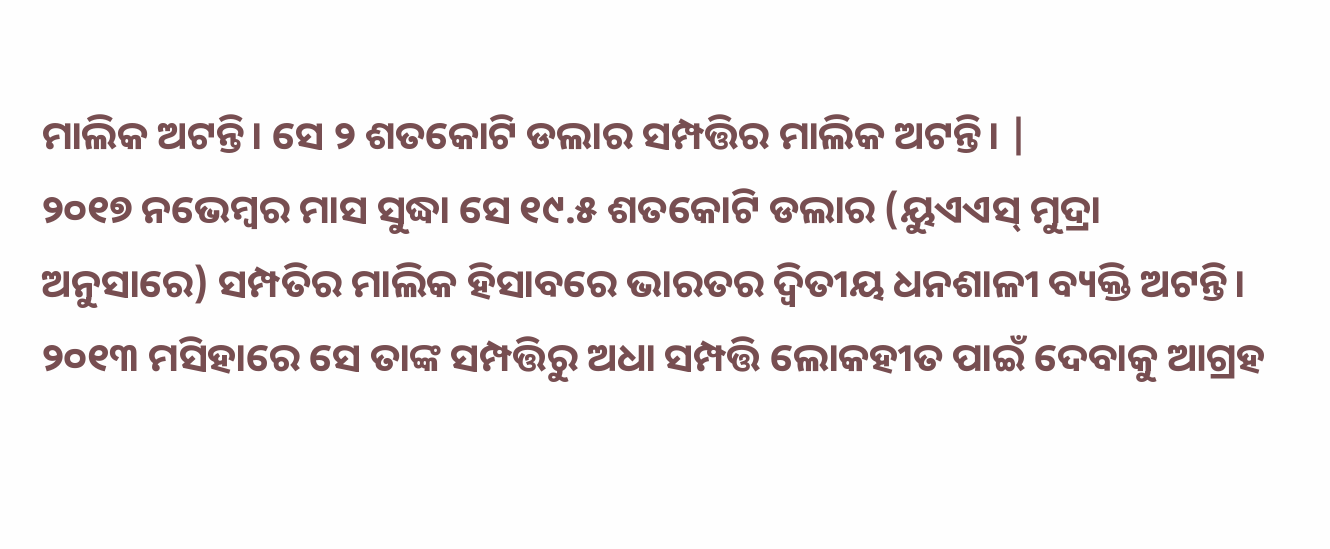ମାଲିକ ଅଟନ୍ତି। ସେ ୨ ଶତକୋଟି ଡଲାର ସମ୍ପତ୍ତିର ମାଲିକ ଅଟନ୍ତି। |
୨୦୧୭ ନଭେମ୍ବର ମାସ ସୁଦ୍ଧା ସେ ୧୯.୫ ଶତକୋଟି ଡଲାର (ୟୁଏଏସ୍ ମୁଦ୍ରା ଅନୁସାରେ) ସମ୍ପତିର ମାଲିକ ହିସାବରେ ଭାରତର ଦ୍ୱିତୀୟ ଧନଶାଳୀ ବ୍ୟକ୍ତି ଅଟନ୍ତି। ୨୦୧୩ ମସିହାରେ ସେ ତାଙ୍କ ସମ୍ପତ୍ତିରୁ ଅଧା ସମ୍ପତ୍ତି ଲୋକହୀତ ପାଇଁ ଦେବାକୁ ଆଗ୍ରହ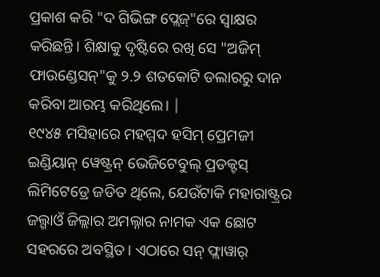ପ୍ରକାଶ କରି "ଦ ଗିଭିଙ୍ଗ ପ୍ଲେଜ୍"ରେ ସ୍ୱାକ୍ଷର କରିଛନ୍ତି। ଶିକ୍ଷାକୁ ଦୃଷ୍ଟିରେ ରଖି ସେ "ଅଜିମ୍ ଫାଉଣ୍ଡେସନ୍"କୁ ୨.୨ ଶତକୋଟି ଡଲାରରୁ ଦାନ କରିବା ଆରମ୍ଭ କରିଥିଲେ। |
୧୯୪୫ ମସିହାରେ ମହମ୍ମଦ ହସିମ୍ ପ୍ରେମଜୀ ଇଣ୍ଡିୟାନ୍ ୱେଷ୍ଟ୍ରନ୍ ଭେଜିଟେବୁଲ୍ ପ୍ରଡକ୍ଟସ୍ ଲିମିଟେଡ୍ରେ ଜଡିତ ଥିଲେ, ଯେଉଁଟାକି ମହାରାଷ୍ଟ୍ରର ଜଲ୍ଗାଓଁ ଜିଲ୍ଲାର ଅମଲ୍ନାର ନାମକ ଏକ ଛୋଟ ସହରରେ ଅବସ୍ଥିତ। ଏଠାରେ ସନ୍ ଫ୍ଲାୱାର୍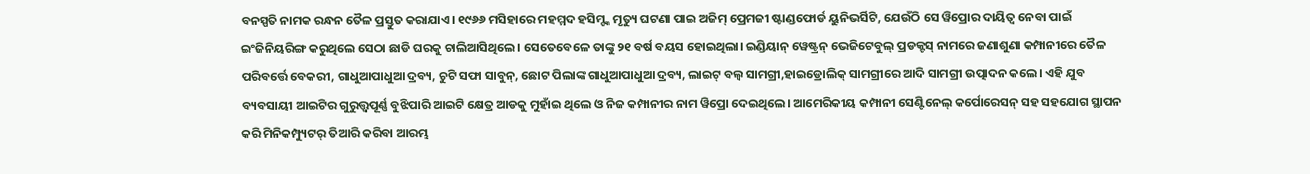ବନସ୍ପତି ନାମକ ରନ୍ଧନ ତୈଳ ପ୍ରସ୍ତୁତ କରାଯାଏ। ୧୯୬୬ ମସିହାରେ ମହମ୍ମଦ ହସିମ୍ଙ୍କ ମୃତ୍ୟୁ ଘଟଣା ପାଇ ଅଜିମ୍ ପ୍ରେମଜୀ ଷ୍ଟାଣ୍ଡଫୋର୍ଡ ୟୁନିଭର୍ସିଟି, ଯେଉଁଠି ସେ ୱିପ୍ରୋର ଦାୟିତ୍ୱ ନେବା ପାଇଁ ଇଂଜିନିୟରିଙ୍ଗ କରୁଥିଲେ ସେଠା ଛାଡି ଘରକୁ ଚାଲିଆସିଥିଲେ। ସେତେବେଳେ ତାଙ୍କୁ ୨୧ ବର୍ଷ ବୟସ ହୋଇଥିଲା। ଇଣ୍ଡିୟାନ୍ ୱେଷ୍ଟ୍ରନ୍ ଭେଜିଟେବୁଲ୍ ପ୍ରଡକ୍ଟସ୍ ନାମରେ ଜଣାଶୁଣା କମ୍ପାନୀରେ ତୈଳ ପରିବର୍ତ୍ତେ ବେକରୀ, ଗାଧୁଆପାଧୁଆ ଦ୍ରବ୍ୟ, ଚୁଟି ସଫା ସାବୁନ୍, ଛୋଟ ପିଲାଙ୍କ ଗାଧୁଆପାଧୁଆ ଦ୍ରବ୍ୟ, ଲାଇଟ୍ ବଲ୍ବ ସାମଗ୍ରୀ,ହାଇଡ୍ରୋଲିକ୍ ସାମଗ୍ରୀରେ ଆଦି ସାମଗ୍ରୀ ଉତ୍ପାଦନ କଲେ। ଏହି ଯୁବ ବ୍ୟବସାୟୀ ଆଇଟିର ଗୁରୁତ୍ତ୍ୱପୂର୍ଣ୍ଣ ବୁଝିପାରି ଆଇଟି କ୍ଷେତ୍ର ଆଡକୁ ମୁହାଁଇ ଥିଲେ ଓ ନିଜ କମ୍ପାନୀର ନାମ ୱିପ୍ରୋ ଦେଇଥିଲେ। ଆମେରିକୀୟ କମ୍ପାନୀ ସେଣ୍ଟିନେଲ୍ କର୍ପୋରେସନ୍ ସହ ସହଯୋଗ ସ୍ଥାପନ କରି ମିନିକମ୍ପ୍ୟୁଟର୍ ତିଆରି କରିବା ଆରମ୍ଭ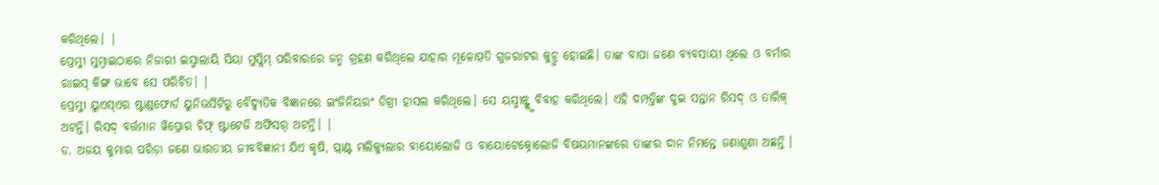କରିଥିଲେ। |
ପ୍ରେମ୍ଜୀ ମୁମ୍ବାଇଠାରେ ନିଜାରୀ ଇସ୍ମାଲାୟି ସିୟା ମୁସ୍ଲିମ୍ ପରିବାରରେ ଜନ୍ମ ଗ୍ରହଣ କରିଥିଲେ ଯାହାର ମୂଳୋତ୍ପତି ଗୁଜରାଟର କୁଚ୍ରୁ ହୋଇଛି। ତାଙ୍କ ବାପା ଜଣେ ବ୍ୟବସାୟୀ ଥିଲେ ଓ ବର୍ମାର ରାଇସ୍ କିଙ୍ଗ ଭାବେ ସେ ପରିଚିତ। |
ପ୍ରେମ୍ଜୀ ୟୁଏସ୍ଏର ଷ୍ଟାଣ୍ଡଫୋର୍ଡ ୟୁନିଭର୍ସିଟିରୁ ବୈଦ୍ୟୁତିକ ବିଜ୍ଞାନରେ ଇଂଜିନିୟରଂ ଡିଗ୍ରୀ ହାସଲ କରିଥିଲେ। ସେ ୟସ୍ମୀନ୍ଙ୍କୁ ବିବାହ କରିଥିଲେ। ଏହି ଦମ୍ପତ୍ତିଙ୍କ ଦୁଇ ସନ୍ତାନ ରିସଦ୍ ଓ ତାରିକ୍ ଅଟନ୍ତି। ରିସଦ୍ ବର୍ତ୍ତମାନ ୱିପ୍ରୋର ଚିଫ୍ ଷ୍ଟାଟେଜି ଅଫିସର୍ ଅଟନ୍ତି। |
ଡ. ଅଜୟ କୁମାର ପରିଡ଼ା ଜଣେ ଭାରତୀୟ ଜୀବବିଜ୍ଞାନୀ ଯିଏ କୃଷି, ପ୍ଲାଣ୍ଟ ମଲିକ୍ୟୁଲାର ବାୟୋଲୋଜି ଓ ବାୟୋଟେକ୍ନୋଲୋଜି ବିଷୟମାନଙ୍କରେ ତାଙ୍କର ଦାନ ନିମନ୍ତେ ଜଣାଶୁଣା ଅଛନ୍ତି ।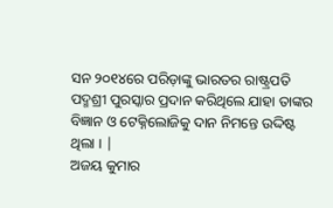ସନ ୨୦୧୪ରେ ପରିଡ଼ାଙ୍କୁ ଭାରତର ରାଷ୍ଟ୍ରପତି ପଦ୍ମଶ୍ରୀ ପୁରସ୍କାର ପ୍ରଦାନ କରିଥିଲେ ଯାହା ତାଙ୍କର ବିଜ୍ଞାନ ଓ ଟେକ୍ନିଲୋଜିକୁ ଦାନ ନିମନ୍ତେ ଉଦ୍ଦିଷ୍ଟ ଥିଲା । |
ଅଜୟ କୁମାର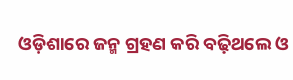ଓଡ଼ିଶାରେ ଜନ୍ମ ଗ୍ରହଣ କରି ବଢ଼ିଥଲେ ଓ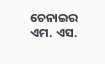ଚେନାଇର ଏମ. ଏସ.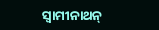ସ୍ୱାମୀନାଥନ୍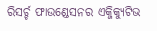ରିସର୍ଚ୍ଚ ଫାଉଣ୍ଡେସନର ଏକ୍ଜିକ୍ୟୁଟିଭ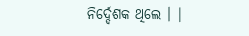ନିର୍ଦ୍ଦେଶକ ଥିଲେ । |